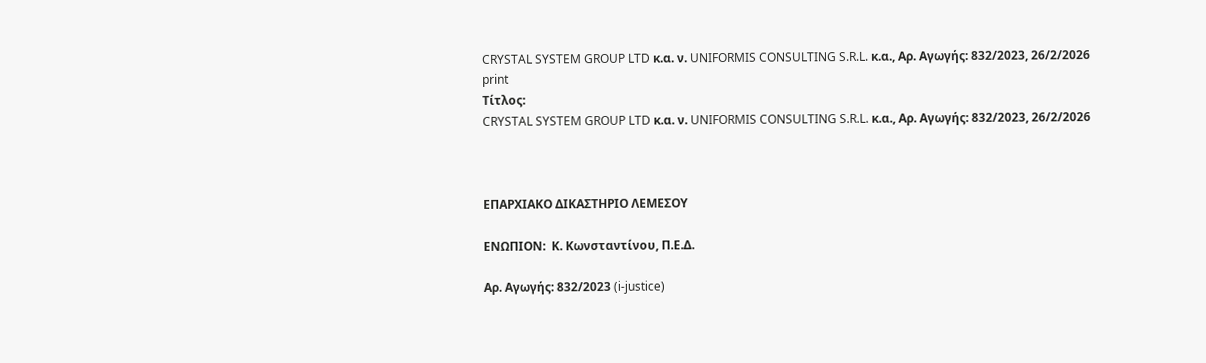CRYSTAL SYSTEM GROUP LTD κ.α. ν. UNIFORMIS CONSULTING S.R.L. κ.α., Aρ. Αγωγής: 832/2023, 26/2/2026
print
Τίτλος:
CRYSTAL SYSTEM GROUP LTD κ.α. ν. UNIFORMIS CONSULTING S.R.L. κ.α., Aρ. Αγωγής: 832/2023, 26/2/2026



ΕΠΑΡΧΙΑΚΟ ΔΙΚΑΣΤΗΡΙΟ ΛΕΜΕΣΟΥ

ΕΝΩΠΙΟΝ:  Κ. Κωνσταντίνου, Π.Ε.Δ.

Aρ. Αγωγής: 832/2023 (i-justice)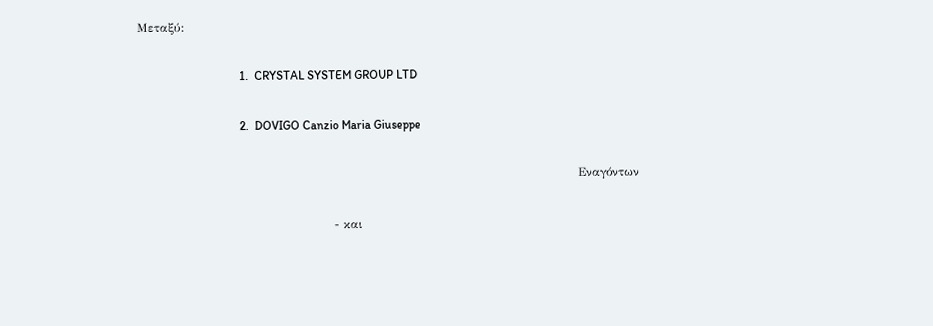Μεταξύ:

                                  1.  CRYSTAL SYSTEM GROUP LTD

                                  2.  DOVIGO Canzio Maria Giuseppe

                                                                                                              Εναγόντων

                                                 - και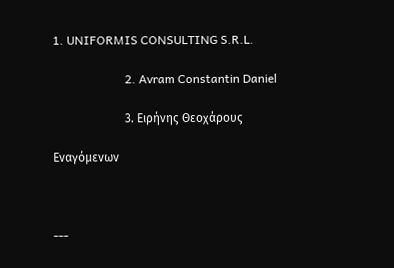1. UNIFORMIS CONSULTING S.R.L.

                        2. Avram Constantin Daniel

                        3. Ειρήνης Θεοχάρους

Εναγόμενων



---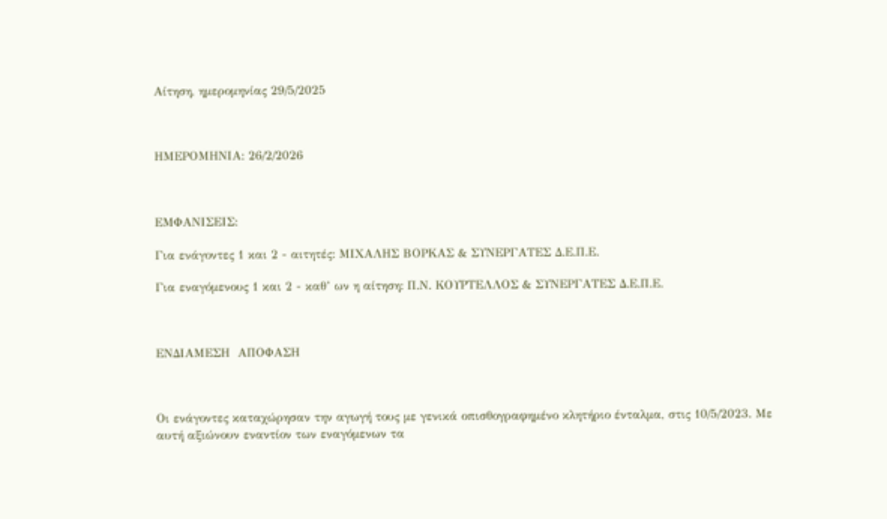Αίτηση, ημερομηνίας 29/5/2025



ΗΜΕΡΟΜΗΝΙΑ: 26/2/2026



ΕΜΦΑΝΙΣΕΙΣ:

Για ενάγοντες 1 και 2 - αιτητές: MΙΧΑΛΗΣ ΒΟΡΚΑΣ & ΣΥΝΕΡΓΑΤΕΣ Δ.Ε.Π.Ε.

Για εναγόμενους 1 και 2 - καθ’ ων η αίτηση: Π.Ν. ΚΟΥΡΤΕΛΛΟΣ & ΣΥΝΕΡΓΑΤΕΣ Δ.Ε.Π.Ε.



ΕΝΔΙΑΜΕΣΗ  ΑΠΟΦΑΣΗ



Οι ενάγοντες καταχώρησαν την αγωγή τους με γενικά οπισθογραφημένο κλητήριο ένταλμα, στις 10/5/2023. Με αυτή αξιώνουν εναντίον των εναγόμενων τα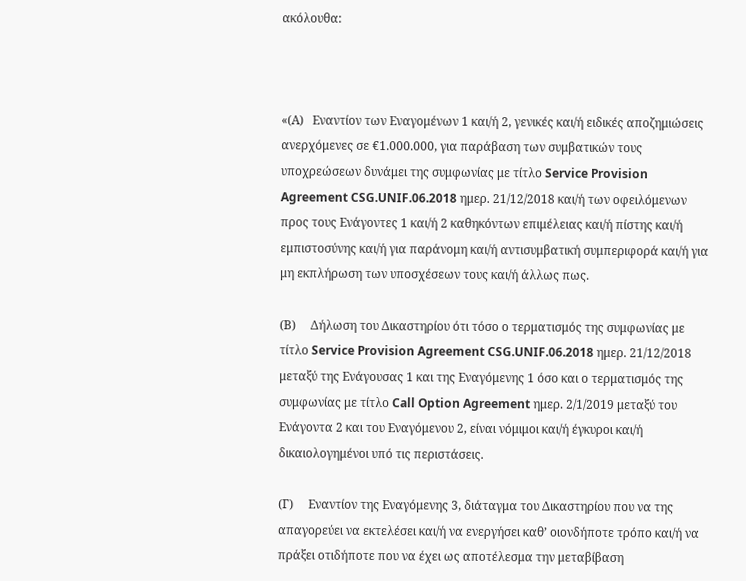ακόλουθα:



«(Α)   Εναντίον των Εναγομένων 1 και/ή 2, γενικές και/ή ειδικές αποζημιώσεις ανερχόμενες σε €1.000.000, για παράβαση των συμβατικών τους υποχρεώσεων δυνάμει της συμφωνίας με τίτλο Service Provision Agreement CSG.UNIF.06.2018 ημερ. 21/12/2018 και/ή των οφειλόμενων προς τους Ενάγοντες 1 και/ή 2 καθηκόντων επιμέλειας και/ή πίστης και/ή εμπιστοσύνης και/ή για παράνομη και/ή αντισυμβατική συμπεριφορά και/ή για μη εκπλήρωση των υποσχέσεων τους και/ή άλλως πως.

(Β)     Δήλωση του Δικαστηρίου ότι τόσο ο τερματισμός της συμφωνίας με τίτλο Service Provision Agreement CSG.UNIF.06.2018 ημερ. 21/12/2018 μεταξύ της Ενάγουσας 1 και της Εναγόμενης 1 όσο και ο τερματισμός της συμφωνίας με τίτλο Call Option Agreement ημερ. 2/1/2019 μεταξύ του Ενάγοντα 2 και του Εναγόμενου 2, είναι νόμιμοι και/ή έγκυροι και/ή δικαιολογημένοι υπό τις περιστάσεις.

(Γ)     Εναντίον της Εναγόμενης 3, διάταγμα του Δικαστηρίου που να της απαγορεύει να εκτελέσει και/ή να ενεργήσει καθ’ οιονδήποτε τρόπο και/ή να πράξει οτιδήποτε που να έχει ως αποτέλεσμα την μεταβίβαση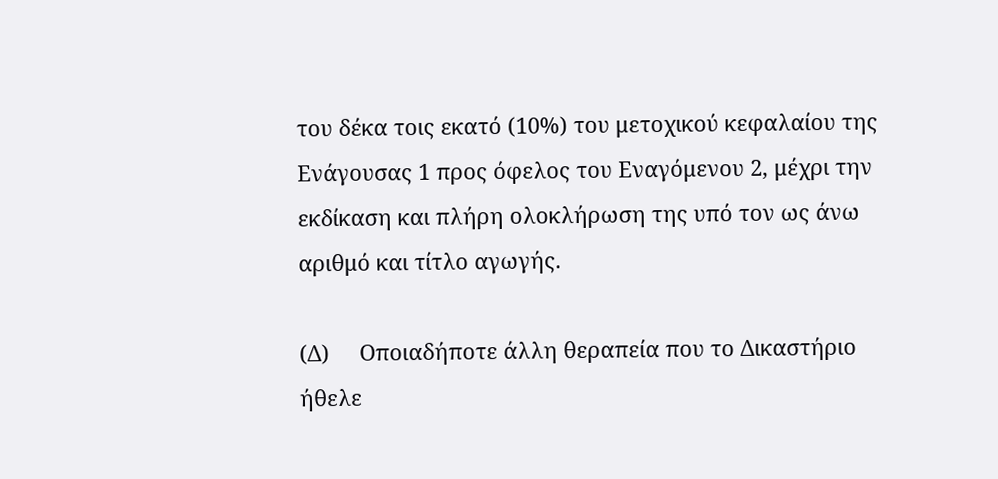του δέκα τοις εκατό (10%) του μετοχικού κεφαλαίου της Ενάγουσας 1 προς όφελος του Εναγόμενου 2, μέχρι την εκδίκαση και πλήρη ολοκλήρωση της υπό τον ως άνω αριθμό και τίτλο αγωγής.

(Δ)     Οποιαδήποτε άλλη θεραπεία που το Δικαστήριο ήθελε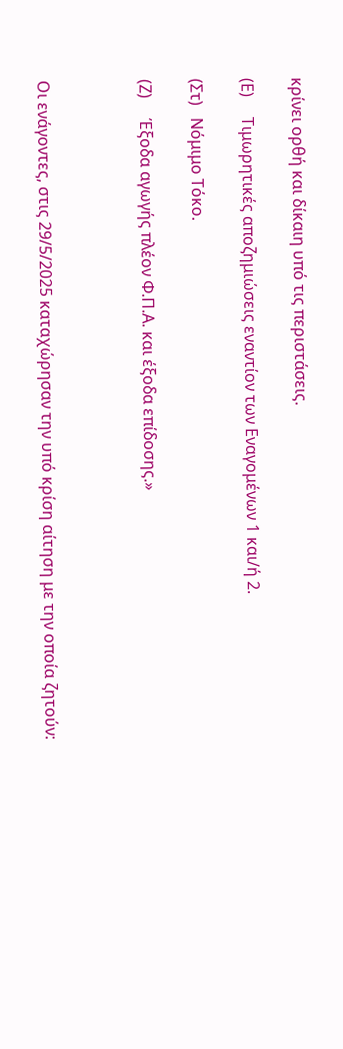κρίνει ορθή και δίκαιη υπό τις περιστάσεις.

(Ε)     Τιμωρητικές αποζημιώσεις εναντίον των Εναγομένων 1 και/ή 2.

(Στ)   Νόμιμο Τόκο.

(Ζ)     Έξοδα αγωγής πλέον Φ.Π.Α. και έξοδα επίδοσης.»



Οι ενάγοντες, στις 29/5/2025 καταχώρησαν την υπό κρίση αίτηση με την οποία ζητούν: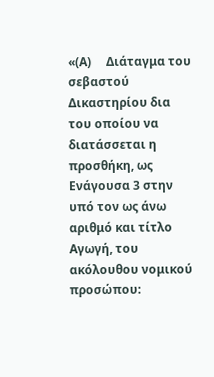«(Α)     Διάταγμα του σεβαστού Δικαστηρίου δια του οποίου να διατάσσεται η προσθήκη, ως Ενάγουσα 3 στην υπό τον ως άνω αριθμό και τίτλο Αγωγή, του ακόλουθου νομικού προσώπου: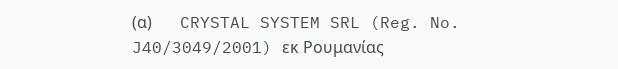(α)       CRYSTAL SYSTEM SRL (Reg. No. J40/3049/2001) εκ Ρουμανίας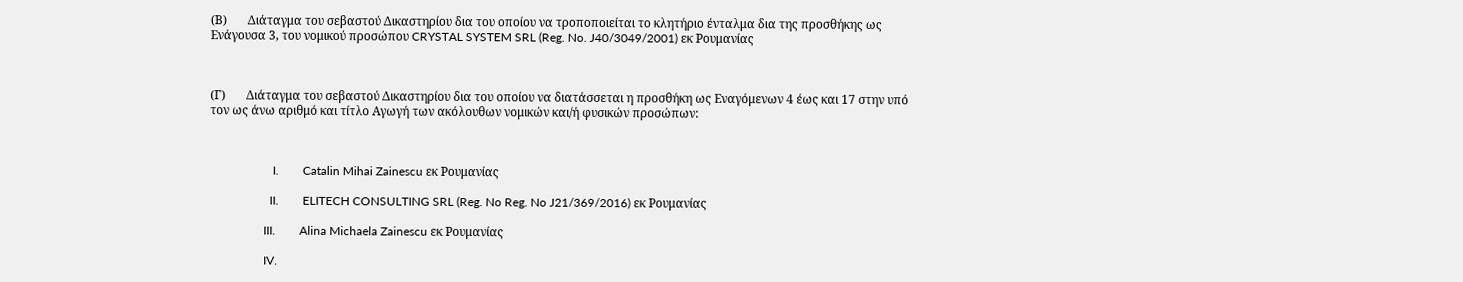(Β)       Διάταγμα του σεβαστού Δικαστηρίου δια του οποίου να τροποποιείται το κλητήριο ένταλμα δια της προσθήκης ως Ενάγουσα 3, του νομικού προσώπου CRYSTAL SYSTEM SRL (Reg. No. J40/3049/2001) εκ Ρουμανίας



(Γ)       Διάταγμα του σεβαστού Δικαστηρίου δια του οποίου να διατάσσεται η προσθήκη ως Εναγόμενων 4 έως και 17 στην υπό τον ως άνω αριθμό και τίτλο Αγωγή των ακόλουθων νομικών και/ή φυσικών προσώπων:



                     I.        Catalin Mihai Zainescu εκ Ρουμανίας

                    II.        ELITECH CONSULTING SRL (Reg. No Reg. No J21/369/2016) εκ Ρουμανίας

                  III.        Alina Michaela Zainescu εκ Ρουμανίας

                  IV.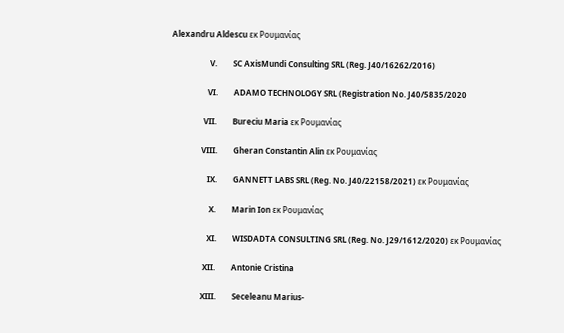Alexandru Aldescu εκ Ρουμανίας

                   V.        SC AxisMundi Consulting SRL (Reg. J40/16262/2016)

                  VI.        ADAMO TECHNOLOGY SRL (Registration No. J40/5835/2020

                VII.        Bureciu Maria εκ Ρουμανίας

               VIII.        Gheran Constantin Alin εκ Ρουμανίας

                  IX.        GANNETT LABS SRL (Reg. No. J40/22158/2021) εκ Ρουμανίας

                   X.        Marin Ion εκ Ρουμανίας

                  XI.        WISDADTA CONSULTING SRL (Reg. No. J29/1612/2020) εκ Ρουμανίας

                XII.        Antonie Cristina

               XIII.        Seceleanu Marius-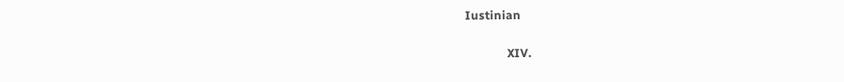Iustinian

              XIV.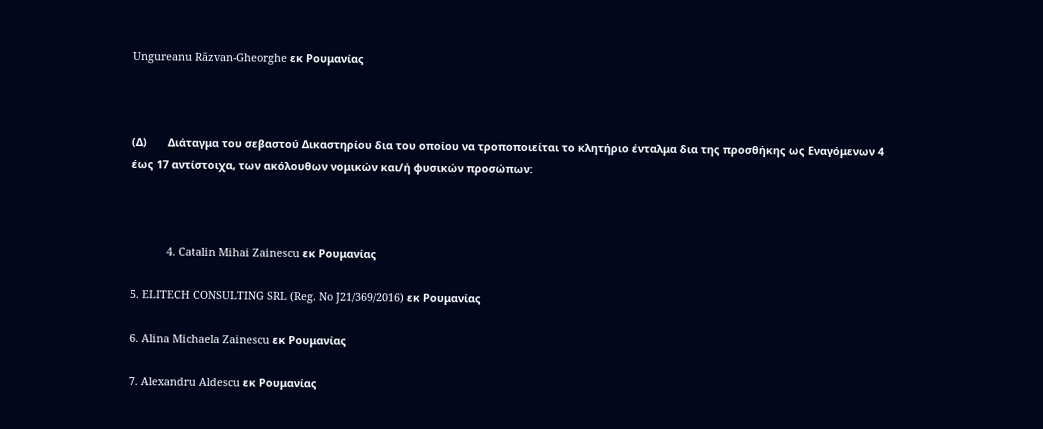Ungureanu Răzvan-Gheorghe εκ Ρουμανίας



(Δ)       Διάταγμα του σεβαστού Δικαστηρίου δια του οποίου να τροποποιείται το κλητήριο ένταλμα δια της προσθήκης ως Εναγόμενων 4 έως 17 αντίστοιχα, των ακόλουθων νομικών και/ή φυσικών προσώπων:



            4. Catalin Mihai Zainescu εκ Ρουμανίας

5. ELITECH CONSULTING SRL (Reg. No J21/369/2016) εκ Ρουμανίας

6. Alina Michaela Zainescu εκ Ρουμανίας

7. Alexandru Aldescu εκ Ρουμανίας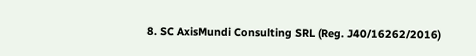8. SC AxisMundi Consulting SRL (Reg. J40/16262/2016)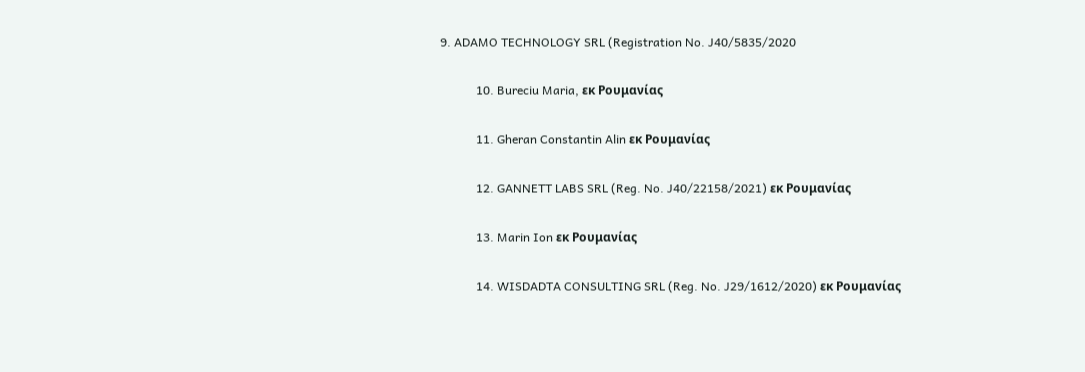9. ADAMO TECHNOLOGY SRL (Registration No. J40/5835/2020

            10. Bureciu Maria, εκ Ρουμανίας

            11. Gheran Constantin Alin εκ Ρουμανίας

            12. GANNETT LABS SRL (Reg. No. J40/22158/2021) εκ Ρουμανίας

            13. Marin Ion εκ Ρουμανίας

            14. WISDADTA CONSULTING SRL (Reg. No. J29/1612/2020) εκ Ρουμανίας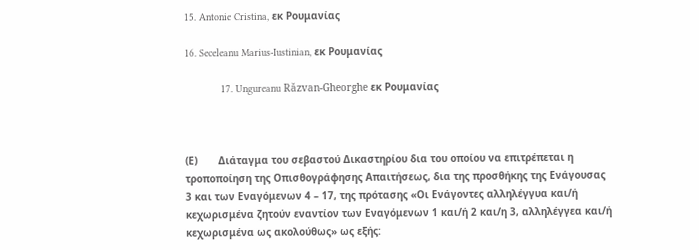15. Antonie Cristina, εκ Ρουμανίας

16. Seceleanu Marius-Iustinian, εκ Ρουμανίας

            17. Ungureanu Răzvan-Gheorghe εκ Ρουμανίας



(Ε)       Διάταγμα του σεβαστού Δικαστηρίου δια του οποίου να επιτρέπεται η τροποποίηση της Οπισθογράφησης Απαιτήσεως, δια της προσθήκης της Ενάγουσας 3 και των Εναγόμενων 4 – 17, της πρότασης «Οι Ενάγοντες αλληλέγγυα και/ή κεχωρισμένα ζητούν εναντίον των Εναγόμενων 1 και/ή 2 και/η 3, αλληλέγγεα και/ή κεχωρισμένα ως ακολούθως» ως εξής: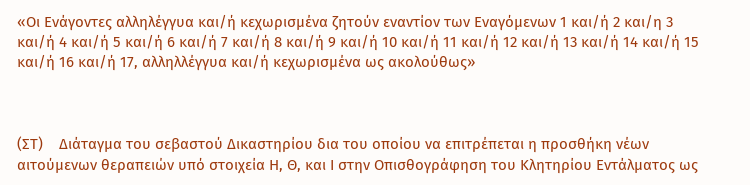«Οι Ενάγοντες αλληλέγγυα και/ή κεχωρισμένα ζητούν εναντίον των Εναγόμενων 1 και/ή 2 και/η 3 και/ή 4 και/ή 5 και/ή 6 και/ή 7 και/ή 8 και/ή 9 και/ή 10 και/ή 11 και/ή 12 και/ή 13 και/ή 14 και/ή 15 και/ή 16 και/ή 17, αλληλλέγγυα και/ή κεχωρισμένα ως ακολούθως»



(ΣΤ)    Διάταγμα του σεβαστού Δικαστηρίου δια του οποίου να επιτρέπεται η προσθήκη νέων αιτούμενων θεραπειών υπό στοιχεία Η, Θ, και Ι στην Οπισθογράφηση του Κλητηρίου Εντάλματος ως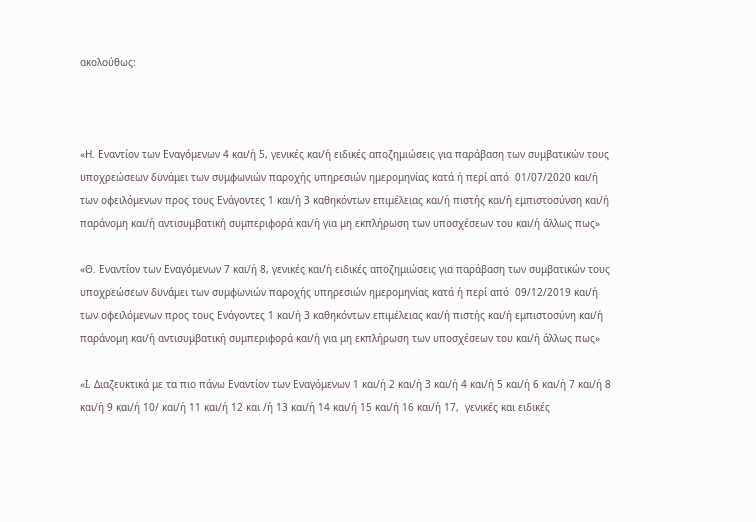ακολούθως:



«Η. Εναντίον των Εναγόμενων 4 και/ή 5, γενικές και/ή ειδικές αποζημιώσεις για παράβαση των συμβατικών τους υποχρεώσεων δυνάμει των συμφωνιών παροχής υπηρεσιών ημερομηνίας κατά ή περί από  01/07/2020 και/ή των οφειλόμενων προς τους Ενάγοντες 1 και/ή 3 καθηκόντων επιμέλειας και/ή πιστής και/ή εμπιστοσύνση και/ή παράνομη και/ή αντισυμβατική συμπεριφορά και/ή για μη εκπλήρωση των υποσχέσεων του και/ή άλλως πως»

«Θ. Εναντίον των Εναγόμενων 7 και/ή 8, γενικές και/ή ειδικές αποζημιώσεις για παράβαση των συμβατικών τους υποχρεώσεων δυνάμει των συμφωνιών παροχής υπηρεσιών ημερομηνίας κατά ή περί από  09/12/2019 και/ή των οφειλόμενων προς τους Ενάγοντες 1 και/ή 3 καθηκόντων επιμέλειας και/ή πιστής και/ή εμπιστοσύνη και/ή παράνομη και/ή αντισυμβατική συμπεριφορά και/ή για μη εκπλήρωση των υποσχέσεων του και/ή άλλως πως»

«Ι. Διαζευκτικά με τα πιο πάνω Εναντίον των Εναγόμενων 1 και/ή 2 και/ή 3 και/ή 4 και/ή 5 και/ή 6 και/ή 7 και/ή 8 και/ή 9 και/ή 10/ και/ή 11 και/ή 12 και /ή 13 και/ή 14 και/ή 15 και/ή 16 και/ή 17,  γενικές και ειδικές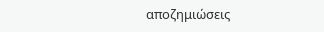αποζημιώσεις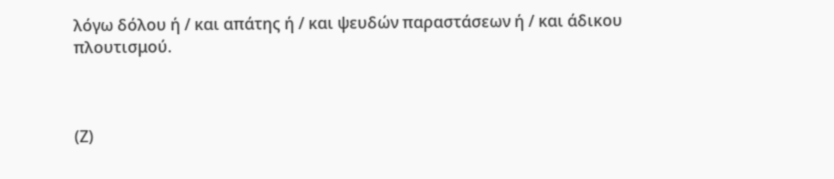λόγω δόλου ή / και απάτης ή / και ψευδών παραστάσεων ή / και άδικου πλουτισμού.



(Ζ)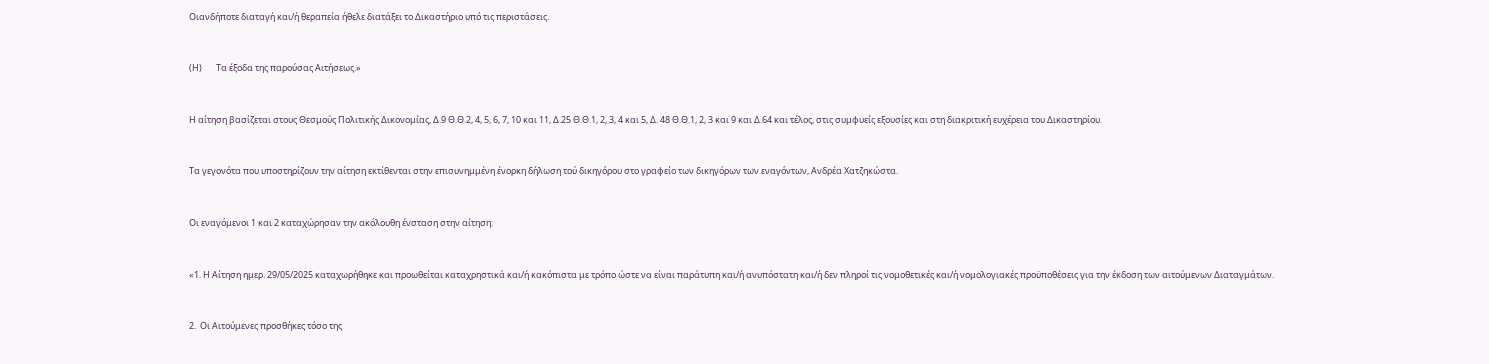Οιανδήποτε διαταγή και/ή θεραπεία ήθελε διατάξει το Δικαστήριο υπό τις περιστάσεις.



(Η)       Τα έξοδα της παρούσας Αιτήσεως.»



Η αίτηση βασίζεται στους Θεσμούς Πολιτικής Δικονομίας, Δ.9 Θ.Θ.2, 4, 5, 6, 7, 10 και 11, Δ.25 Θ.Θ.1, 2, 3, 4 και 5, Δ. 48 Θ.Θ.1, 2, 3 και 9 και Δ.64 και τέλος, στις συμφυείς εξουσίες και στη διακριτική ευχέρεια του Δικαστηρίου.



Τα γεγονότα που υποστηρίζουν την αίτηση εκτίθενται στην επισυνημμένη ένορκη δήλωση τού δικηγόρου στο γραφείο των δικηγόρων των εναγόντων, Ανδρέα Χατζηκώστα.



Οι εναγόμενοι 1 και 2 καταχώρησαν την ακόλουθη ένσταση στην αίτηση:



«1. Η Αίτηση ημερ. 29/05/2025 καταχωρήθηκε και προωθείται καταχρηστικά και/ή κακόπιστα με τρόπο ώστε να είναι παράτυπη και/ή ανυπόστατη και/ή δεν πληροί τις νομοθετικές και/ή νομολογιακές προϋποθέσεις για την έκδοση των αιτούμενων Διαταγμάτων.



2.  Οι Αιτούμενες προσθήκες τόσο της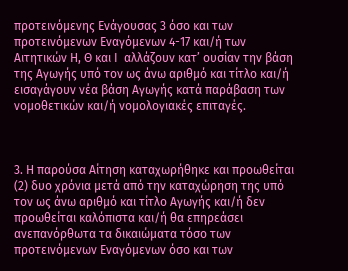προτεινόμενης Ενάγουσας 3 όσο και των προτεινόμενων Εναγόμενων 4-17 και/ή των  Αιτητικών Η, Θ και Ι  αλλάζουν κατ’ ουσίαν την βάση της Αγωγής υπό τον ως άνω αριθμό και τίτλο και/ή εισαγάγουν νέα βάση Αγωγής κατά παράβαση των νομοθετικών και/ή νομολογιακές επιταγές.



3. Η παρούσα Αίτηση καταχωρήθηκε και προωθείται (2) δυο χρόνια μετά από την καταχώρηση της υπό τον ως άνω αριθμό και τίτλο Αγωγής και/ή δεν προωθείται καλόπιστα και/ή θα επηρεάσει ανεπανόρθωτα τα δικαιώματα τόσο των προτεινόμενων Εναγόμενων όσο και των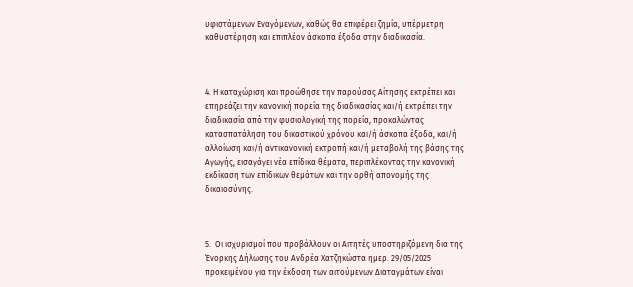υφιστάμενων Εναγόμενων, καθώς θα επιφέρει ζημία, υπέρμετρη καθυστέρηση και επιπλέον άσκοπα έξοδα στην διαδικασία.



4. Η καταχώριση και προώθησε την παρούσας Αίτησης εκτρέπει και επηρεάζει την κανονική πορεία της διαδικασίας και/ή εκτρέπει την διαδικασία από την φυσιολογική της πορεία, προκαλώντας κατασπατάληση του δικαστικού χρόνου και/ή άσκοπα έξοδα, και/ή αλλοίωση και/ή αντικανονική εκτροπή και/ή μεταβολή της βάσης της Αγωγής, εισαγάγει νέα επίδικα θέματα, περιπλέκοντας την κανονική εκδίκαση των επίδικων θεμάτων και την ορθή απονομής της δικαιοσύνης.



5.  Οι ισχυρισμοί που προβάλλουν οι Αιτητές υποστηριζόμενη δια της Ένορκης Δήλωσης του Ανδρέα Χατζηκώστα ημερ. 29/05/2025 προκειμένου για την έκδοση των αιτούμενων Διαταγμάτων είναι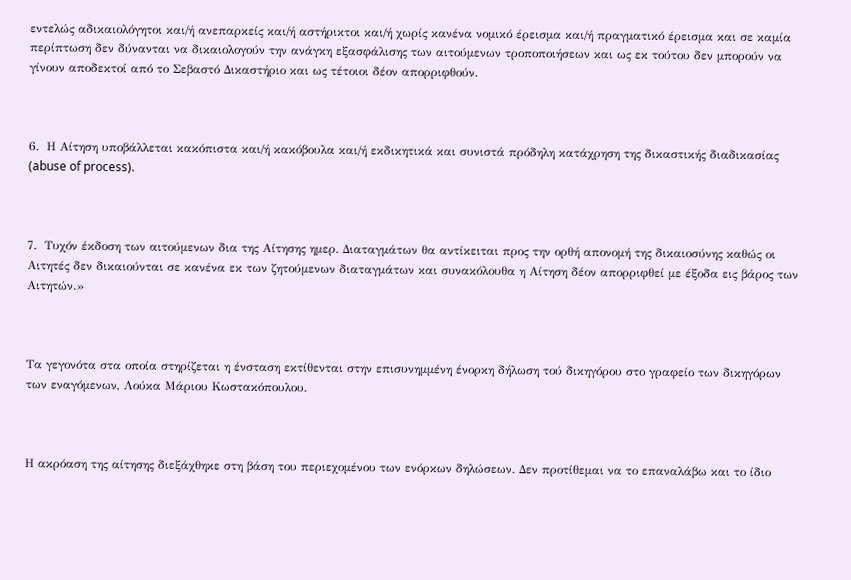εντελώς αδικαιολόγητοι και/ή ανεπαρκείς και/ή αστήρικτοι και/ή χωρίς κανένα νομικό έρεισμα και/ή πραγματικό έρεισμα και σε καμία περίπτωση δεν δύνανται να δικαιολογούν την ανάγκη εξασφάλισης των αιτούμενων τροποποιήσεων και ως εκ τούτου δεν μπορούν να γίνουν αποδεκτοί από το Σεβαστό Δικαστήριο και ως τέτοιοι δέον απορριφθούν.



6.  Η Αίτηση υποβάλλεται κακόπιστα και/ή κακόβουλα και/ή εκδικητικά και συνιστά πρόδηλη κατάχρηση της δικαστικής διαδικασίας (abuse of process).



7.  Τυχόν έκδοση των αιτούμενων δια της Αίτησης ημερ. Διαταγμάτων θα αντίκειται προς την ορθή απονομή της δικαιοσύνης καθώς οι Αιτητές δεν δικαιούνται σε κανένα εκ των ζητούμενων διαταγμάτων και συνακόλουθα η Αίτηση δέον απορριφθεί με έξοδα εις βάρος των Αιτητών.»



Τα γεγονότα στα οποία στηρίζεται η ένσταση εκτίθενται στην επισυνημμένη ένορκη δήλωση τού δικηγόρου στο γραφείο των δικηγόρων των εναγόμενων, Λούκα Μάριου Κωστακόπουλου.



Η ακρόαση της αίτησης διεξάχθηκε στη βάση του περιεχομένου των ενόρκων δηλώσεων. Δεν προτίθεμαι να το επαναλάβω και το ίδιο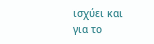ισχύει και για το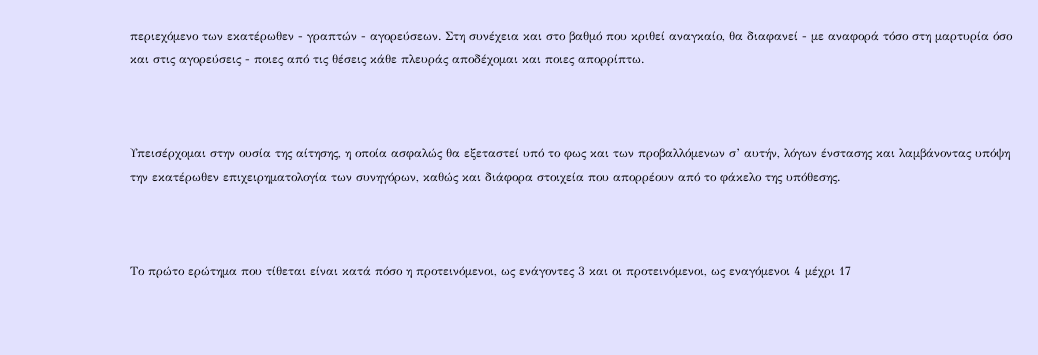περιεχόμενο των εκατέρωθεν - γραπτών - αγορεύσεων. Στη συνέχεια και στο βαθμό που κριθεί αναγκαίο, θα διαφανεί - με αναφορά τόσο στη μαρτυρία όσο και στις αγορεύσεις - ποιες από τις θέσεις κάθε πλευράς αποδέχομαι και ποιες απορρίπτω.



Υπεισέρχομαι στην ουσία της αίτησης, η οποία ασφαλώς θα εξεταστεί υπό το φως και των προβαλλόμενων σ’ αυτήν, λόγων ένστασης και λαμβάνοντας υπόψη την εκατέρωθεν επιχειρηματολογία των συνηγόρων, καθώς και διάφορα στοιχεία που απορρέουν από το φάκελο της υπόθεσης.



Το πρώτο ερώτημα που τίθεται είναι κατά πόσο η προτεινόμενοι, ως ενάγοντες 3 και οι προτεινόμενοι, ως εναγόμενοι 4 μέχρι 17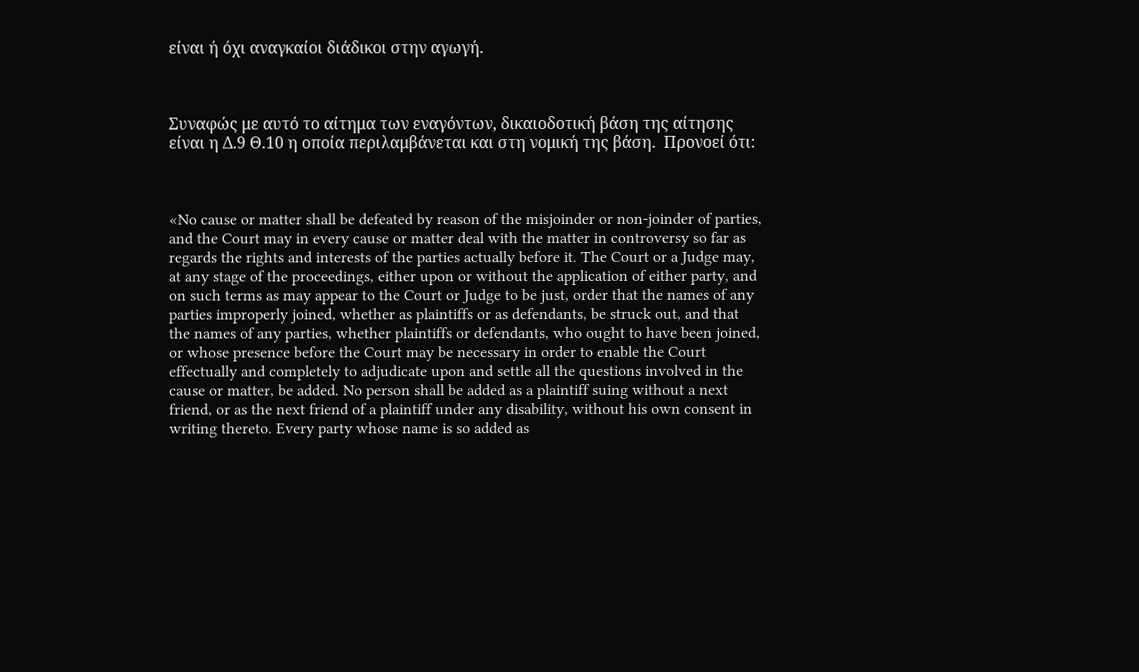είναι ή όχι αναγκαίοι διάδικοι στην αγωγή.



Συναφώς με αυτό το αίτημα των εναγόντων, δικαιοδοτική βάση της αίτησης είναι η Δ.9 Θ.10 η οποία περιλαμβάνεται και στη νομική της βάση.  Προνοεί ότι:



«No cause or matter shall be defeated by reason of the misjoinder or non-joinder of parties, and the Court may in every cause or matter deal with the matter in controversy so far as regards the rights and interests of the parties actually before it. The Court or a Judge may, at any stage of the proceedings, either upon or without the application of either party, and on such terms as may appear to the Court or Judge to be just, order that the names of any parties improperly joined, whether as plaintiffs or as defendants, be struck out, and that the names of any parties, whether plaintiffs or defendants, who ought to have been joined, or whose presence before the Court may be necessary in order to enable the Court effectually and completely to adjudicate upon and settle all the questions involved in the cause or matter, be added. No person shall be added as a plaintiff suing without a next friend, or as the next friend of a plaintiff under any disability, without his own consent in writing thereto. Every party whose name is so added as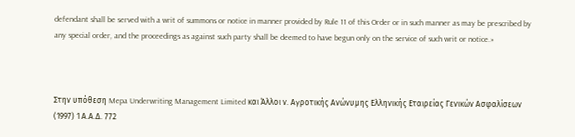defendant shall be served with a writ of summons or notice in manner provided by Rule 11 of this Order or in such manner as may be prescribed by any special order, and the proceedings as against such party shall be deemed to have begun only on the service of such writ or notice.»



Στην υπόθεση Mepa Underwriting Management Limited και Άλλοι ν. Aγροτικής Aνώνυμης Eλληνικής Eταιρείας Γενικών Aσφαλίσεων (1997) 1 Α.Α.Δ. 772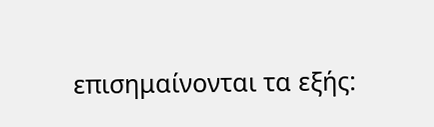επισημαίνονται τα εξής: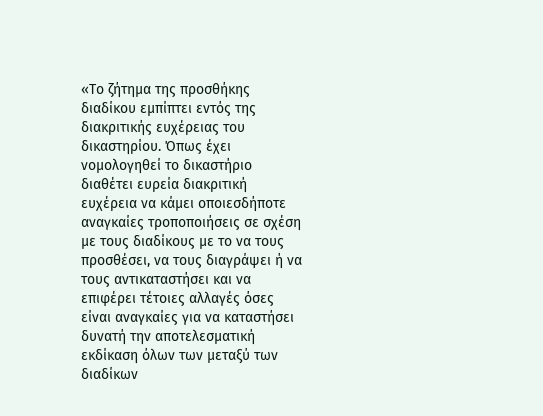«Το ζήτημα της προσθήκης διαδίκου εμπίπτει εντός της διακριτικής ευχέρειας του δικαστηρίου. Όπως έχει νομολογηθεί το δικαστήριο διαθέτει ευρεία διακριτική ευχέρεια να κάμει οποιεσδήποτε αναγκαίες τροποποιήσεις σε σχέση με τους διαδίκους με το να τους προσθέσει, να τους διαγράψει ή να τους αντικαταστήσει και να επιφέρει τέτοιες αλλαγές όσες είναι αναγκαίες για να καταστήσει δυνατή την αποτελεσματική εκδίκαση όλων των μεταξύ των διαδίκων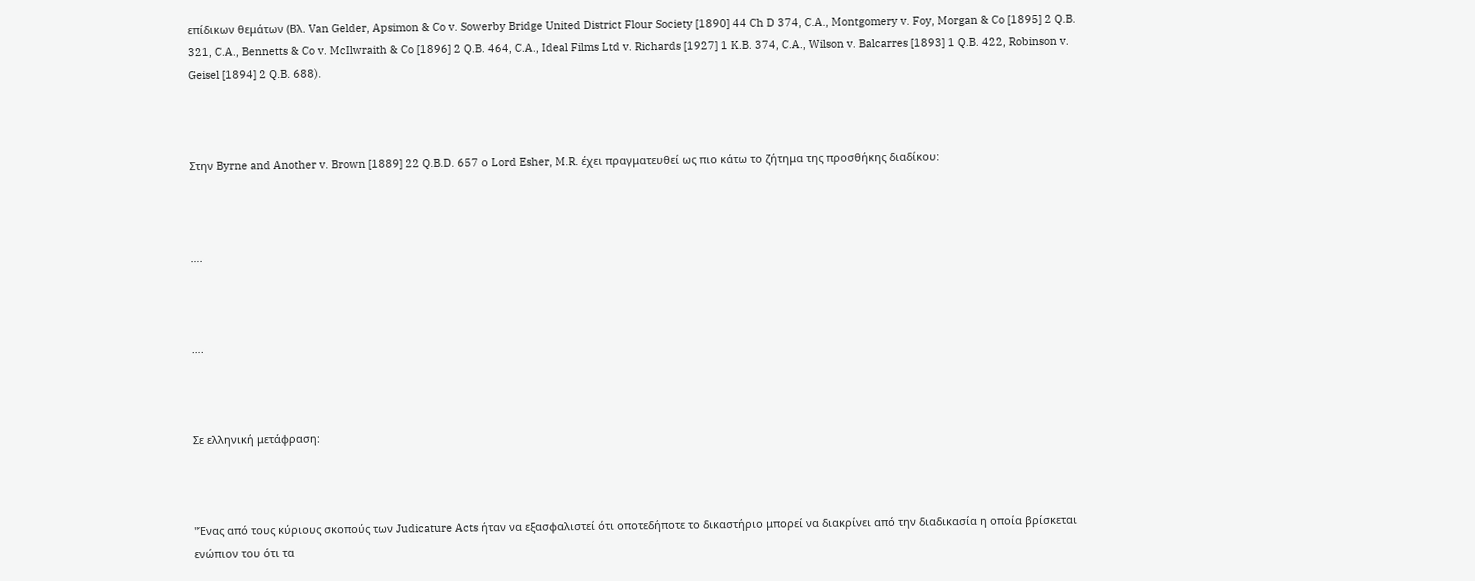επίδικων θεμάτων (Βλ. Van Gelder, Apsimon & Co v. Sowerby Bridge United District Flour Society [1890] 44 Ch D 374, C.A., Montgomery v. Foy, Morgan & Co [1895] 2 Q.B. 321, C.A., Bennetts & Co v. McIlwraith & Co [1896] 2 Q.B. 464, C.A., Ideal Films Ltd v. Richards [1927] 1 K.B. 374, C.A., Wilson v. Balcarres [1893] 1 Q.B. 422, Robinson v. Geisel [1894] 2 Q.B. 688).



Στην Byrne and Another v. Brown [1889] 22 Q.B.D. 657 ο Lord Esher, M.R. έχει πραγματευθεί ως πιο κάτω το ζήτημα της προσθήκης διαδίκου:



….



….



Σε ελληνική μετάφραση:



"Ένας από τους κύριους σκοπούς των Judicature Acts ήταν να εξασφαλιστεί ότι οποτεδήποτε το δικαστήριο μπορεί να διακρίνει από την διαδικασία η οποία βρίσκεται ενώπιον του ότι τα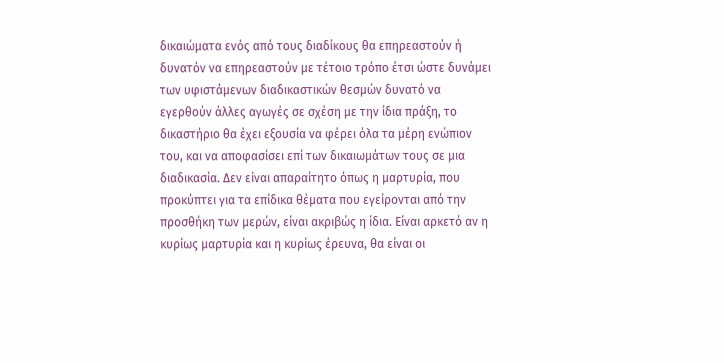δικαιώματα ενός από τους διαδίκους θα επηρεαστούν ή δυνατόν να επηρεαστούν με τέτοιο τρόπο έτσι ώστε δυνάμει των υφιστάμενων διαδικαστικών θεσμών δυνατό να εγερθούν άλλες αγωγές σε σχέση με την ίδια πράξη, το δικαστήριο θα έχει εξουσία να φέρει όλα τα μέρη ενώπιον του, και να αποφασίσει επί των δικαιωμάτων τους σε μια διαδικασία. Δεν είναι απαραίτητο όπως η μαρτυρία, που προκύπτει για τα επίδικα θέματα που εγείρονται από την προσθήκη των μερών, είναι ακριβώς η ίδια. Είναι αρκετό αν η κυρίως μαρτυρία και η κυρίως έρευνα, θα είναι οι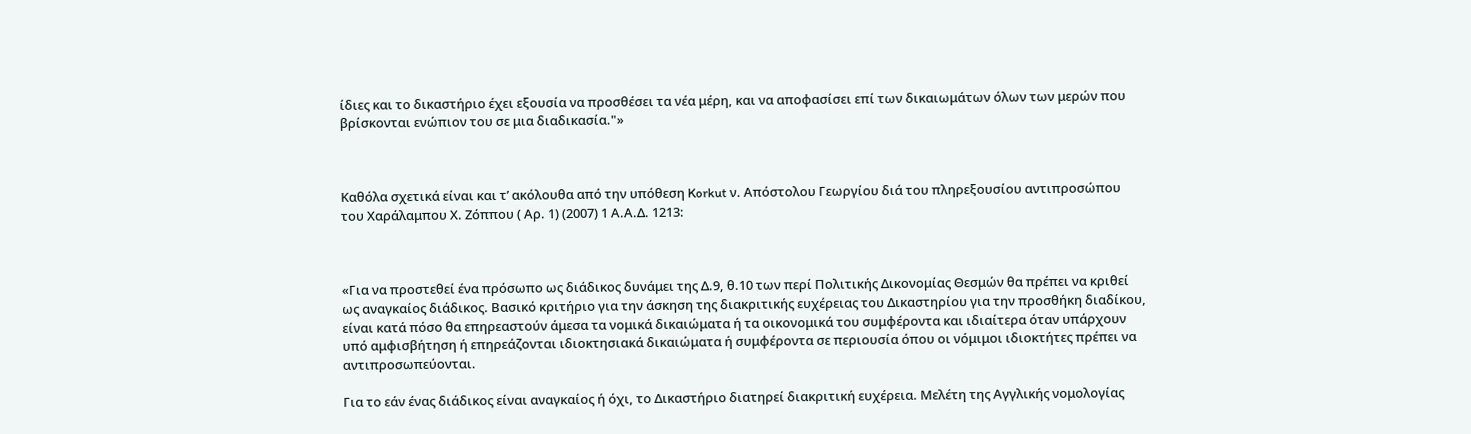ίδιες και το δικαστήριο έχει εξουσία να προσθέσει τα νέα μέρη, και να αποφασίσει επί των δικαιωμάτων όλων των μερών που βρίσκονται ενώπιον του σε μια διαδικασία."»



Καθόλα σχετικά είναι και τ’ ακόλουθα από την υπόθεση Korkut ν. Απόστολου Γεωργίου διά του πληρεξουσίου αντιπροσώπου του Χαράλαμπου Χ. Ζόππου ( Αρ. 1) (2007) 1 Α.Α.Δ. 1213:



«Για να προστεθεί ένα πρόσωπο ως διάδικος δυνάμει της Δ.9, θ.10 των περί Πολιτικής Δικονομίας Θεσμών θα πρέπει να κριθεί ως αναγκαίος διάδικος. Βασικό κριτήριο για την άσκηση της διακριτικής ευχέρειας του Δικαστηρίου για την προσθήκη διαδίκου, είναι κατά πόσο θα επηρεαστούν άμεσα τα νομικά δικαιώματα ή τα οικονομικά του συμφέροντα και ιδιαίτερα όταν υπάρχουν υπό αμφισβήτηση ή επηρεάζονται ιδιοκτησιακά δικαιώματα ή συμφέροντα σε περιουσία όπου οι νόμιμοι ιδιοκτήτες πρέπει να αντιπροσωπεύονται.

Για το εάν ένας διάδικος είναι αναγκαίος ή όχι, το Δικαστήριο διατηρεί διακριτική ευχέρεια. Μελέτη της Αγγλικής νομολογίας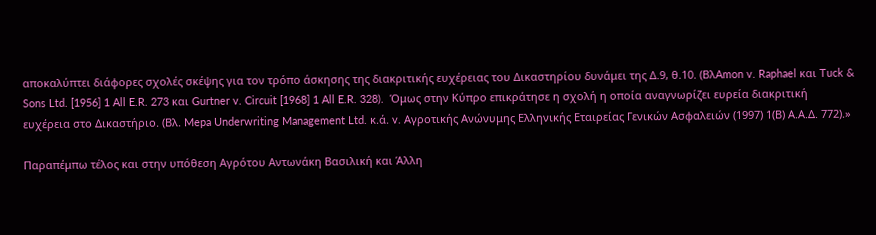αποκαλύπτει διάφορες σχολές σκέψης για τον τρόπο άσκησης της διακριτικής ευχέρειας του Δικαστηρίου δυνάμει της Δ.9, θ.10. (ΒλAmon v. Raphael και Tuck & Sons Ltd. [1956] 1 All E.R. 273 και Gurtner v. Circuit [1968] 1 All E.R. 328).  Όμως στην Κύπρο επικράτησε η σχολή η οποία αναγνωρίζει ευρεία διακριτική ευχέρεια στο Δικαστήριο. (Βλ. Mepa Underwriting Management Ltd. κ.ά. v. Αγροτικής Ανώνυμης Ελληνικής Εταιρείας Γενικών Ασφαλειών (1997) 1(Β) Α.Α.Δ. 772).»

Παραπέμπω τέλος και στην υπόθεση Αγρότου Αντωνάκη Βασιλική και Άλλη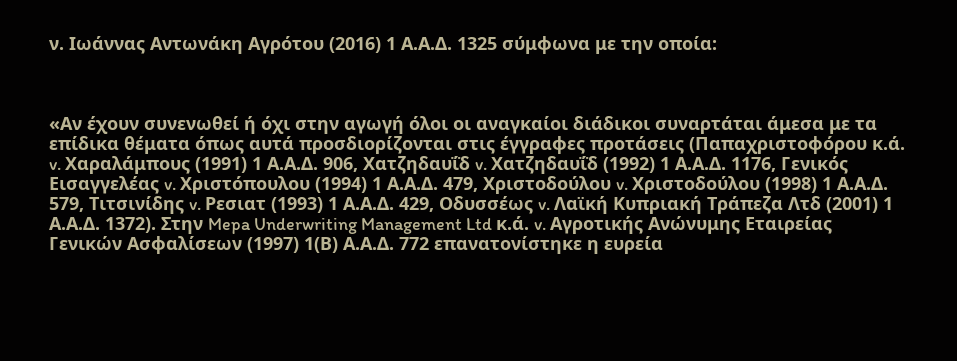ν. Ιωάννας Αντωνάκη Αγρότου (2016) 1 Α.Α.Δ. 1325 σύμφωνα με την οποία:



«Αν έχουν συνενωθεί ή όχι στην αγωγή όλοι οι αναγκαίοι διάδικοι συναρτάται άμεσα με τα επίδικα θέματα όπως αυτά προσδιορίζονται στις έγγραφες προτάσεις (Παπαχριστοφόρου κ.ά. v. Χαραλάμπους (1991) 1 Α.Α.Δ. 906, Χατζηδαυΐδ v. Χατζηδαυΐδ (1992) 1 Α.Α.Δ. 1176, Γενικός Εισαγγελέας v. Χριστόπουλου (1994) 1 Α.Α.Δ. 479, Χριστοδούλου v. Χριστοδούλου (1998) 1 Α.Α.Δ. 579, Τιτσινίδης v. Ρεσιατ (1993) 1 Α.Α.Δ. 429, Οδυσσέως v. Λαϊκή Κυπριακή Τράπεζα Λτδ (2001) 1 Α.Α.Δ. 1372). Στην Mepa Underwriting Management Ltd κ.ά. v. Αγροτικής Ανώνυμης Εταιρείας Γενικών Ασφαλίσεων (1997) 1(Β) Α.Α.Δ. 772 επανατονίστηκε η ευρεία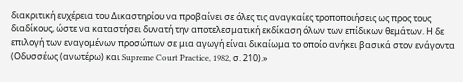διακριτική ευχέρεια του Δικαστηρίου να προβαίνει σε όλες τις αναγκαίες τροποποιήσεις ως προς τους διαδίκους, ώστε να καταστήσει δυνατή την αποτελεσματική εκδίκαση όλων των επίδικων θεμάτων. Η δε επιλογή των εναγομένων προσώπων σε μια αγωγή είναι δικαίωμα το οποίο ανήκει βασικά στον ενάγοντα (Οδυσσέως (ανωτέρω) και Supreme Court Practice, 1982, σ. 210).»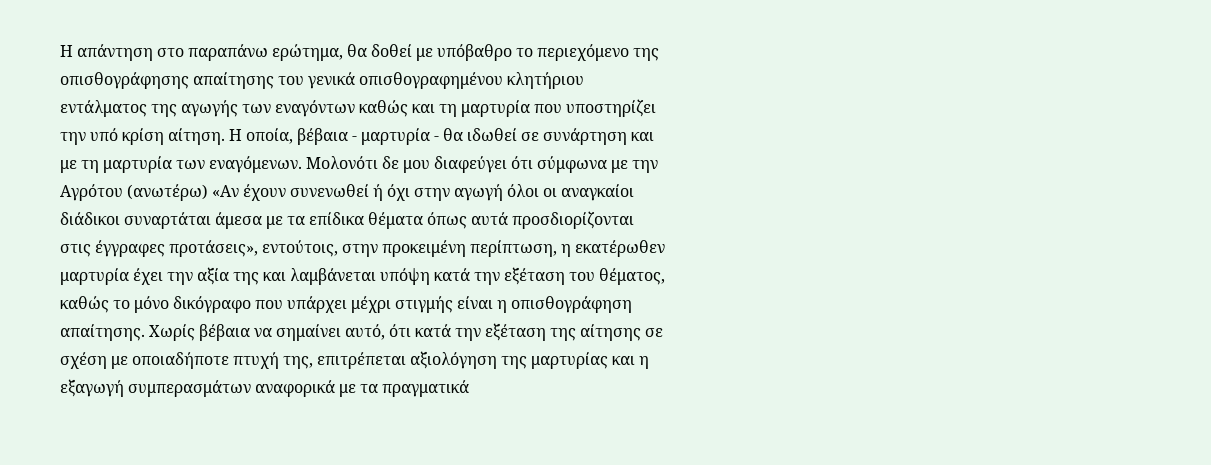Η απάντηση στο παραπάνω ερώτημα, θα δοθεί με υπόβαθρο το περιεχόμενο της οπισθογράφησης απαίτησης του γενικά οπισθογραφημένου κλητήριου εντάλματος της αγωγής των εναγόντων καθώς και τη μαρτυρία που υποστηρίζει την υπό κρίση αίτηση. Η οποία, βέβαια - μαρτυρία - θα ιδωθεί σε συνάρτηση και με τη μαρτυρία των εναγόμενων. Μολονότι δε μου διαφεύγει ότι σύμφωνα με την Αγρότου (ανωτέρω) «Αν έχουν συνενωθεί ή όχι στην αγωγή όλοι οι αναγκαίοι διάδικοι συναρτάται άμεσα με τα επίδικα θέματα όπως αυτά προσδιορίζονται στις έγγραφες προτάσεις», εντούτοις, στην προκειμένη περίπτωση, η εκατέρωθεν μαρτυρία έχει την αξία της και λαμβάνεται υπόψη κατά την εξέταση του θέματος, καθώς το μόνο δικόγραφο που υπάρχει μέχρι στιγμής είναι η οπισθογράφηση απαίτησης. Χωρίς βέβαια να σημαίνει αυτό, ότι κατά την εξέταση της αίτησης σε σχέση με οποιαδήποτε πτυχή της, επιτρέπεται αξιολόγηση της μαρτυρίας και η εξαγωγή συμπερασμάτων αναφορικά με τα πραγματικά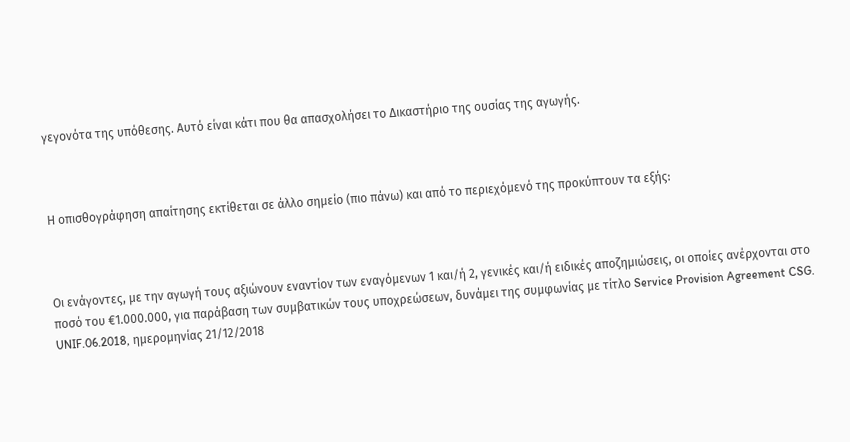γεγονότα της υπόθεσης. Αυτό είναι κάτι που θα απασχολήσει το Δικαστήριο της ουσίας της αγωγής.



Η οπισθογράφηση απαίτησης εκτίθεται σε άλλο σημείο (πιο πάνω) και από το περιεχόμενό της προκύπτουν τα εξής:



Οι ενάγοντες, με την αγωγή τους αξιώνουν εναντίον των εναγόμενων 1 και/ή 2, γενικές και/ή ειδικές αποζημιώσεις, οι οποίες ανέρχονται στο ποσό του €1.000.000, για παράβαση των συμβατικών τους υποχρεώσεων, δυνάμει της συμφωνίας με τίτλο Service Provision Agreement CSG. UNIF.06.2018, ημερομηνίας 21/12/2018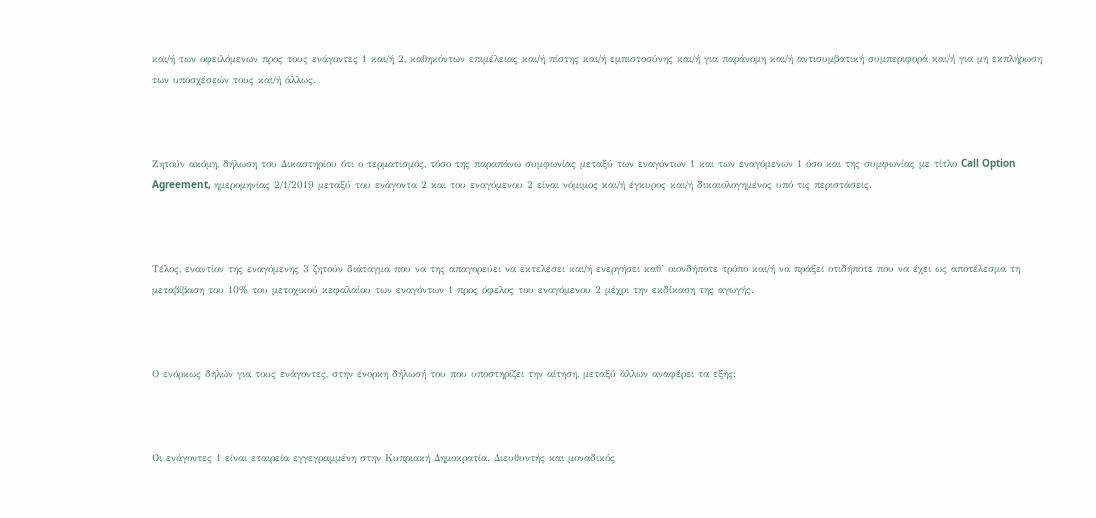και/ή των οφειλόμενων προς τους ενάγοντες 1 και/ή 2, καθηκόντων επιμέλειας και/ή πίστης και/ή εμπιστοσύνης και/ή για παράνομη και/ή αντισυμβατική συμπεριφορά και/ή για μη εκπλήρωση των υποσχέσεών τους και/ή άλλως.



Ζητούν ακόμη, δήλωση του Δικαστηρίου ότι ο τερματισμός, τόσο της παραπάνω συμφωνίας μεταξύ των εναγόντων 1 και των εναγόμενων 1 όσο και της συμφωνίας με τίτλο Call Option Agreement, ημερομηνίας 2/1/2019 μεταξύ του ενάγοντα 2 και του εναγόμενου 2 είναι νόμιμος και/ή έγκυρος και/ή δικαιολογημένος υπό τις περιστάσεις.



Τέλος, εναντίον της εναγόμενης 3 ζητούν διάταγμα που να της απαγορεύει να εκτελέσει και/ή ενεργήσει καθ’ οιονδήποτε τρόπο και/ή να πράξει οτιδήποτε που να έχει ως αποτέλεσμα τη μεταβίβαση του 10% του μετοχικού κεφαλαίου των εναγόντων 1 προς όφελος του εναγόμενου 2 μέχρι την εκδίκαση της αγωγής.



Ο ενόρκως δηλών για τους ενάγοντες, στην ένορκη δήλωσή του που υποστηρίζει την αίτηση, μεταξύ άλλων αναφέρει τα εξής:



Οι ενάγοντες 1 είναι εταιρεία εγγεγραμμένη στην Κυπριακή Δημοκρατία. Διευθυντής και μοναδικός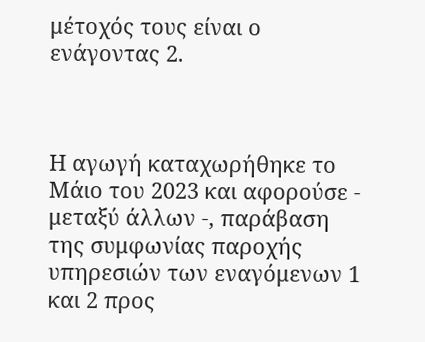μέτοχός τους είναι ο ενάγοντας 2.



Η αγωγή καταχωρήθηκε το Μάιο του 2023 και αφορούσε - μεταξύ άλλων -, παράβαση της συμφωνίας παροχής υπηρεσιών των εναγόμενων 1 και 2 προς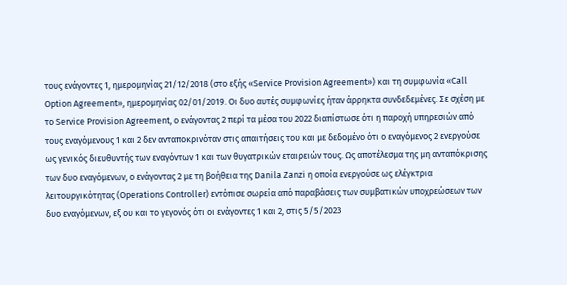τους ενάγοντες 1, ημερομηνίας 21/12/2018 (στο εξής «Service Provision Agreement») και τη συμφωνία «Call Option Agreement», ημερομηνίας 02/01/2019. Οι δυο αυτές συμφωνίες ήταν άρρηκτα συνδεδεμένες. Σε σχέση με το Service Provision Agreement, ο ενάγοντας 2 περί τα μέσα του 2022 διαπίστωσε ότι η παροχή υπηρεσιών από τους εναγόμενους 1 και 2 δεν ανταποκρινόταν στις απαιτήσεις του και με δεδομένο ότι ο εναγόμενος 2 ενεργούσε ως γενικός διευθυντής των εναγόντων 1 και των θυγατρικών εταιρειών τους. Ως αποτέλεσμα της μη ανταπόκρισης των δυο εναγόμενων, ο ενάγοντας 2 με τη βοήθεια της Danila Zanzi η οποία ενεργούσε ως ελέγκτρια λειτουργικότητας (Operations Controller) εντόπισε σωρεία από παραβάσεις των συμβατικών υποχρεώσεων των δυο εναγόμενων, εξ ου και το γεγονός ότι οι ενάγοντες 1 και 2, στις 5/5/2023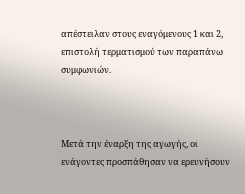απέστειλαν στους εναγόμενους 1 και 2, επιστολή τερματισμού των παραπάνω συμφωνιών.



Μετά την έναρξη της αγωγής, οι ενάγοντες προσπάθησαν να ερευνήσουν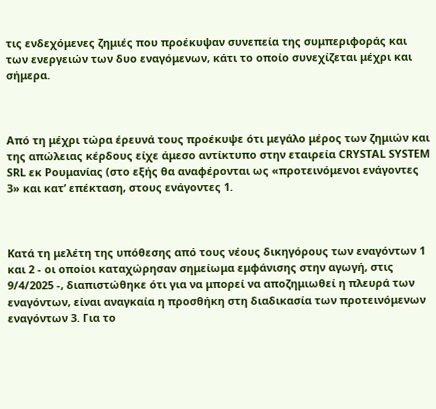τις ενδεχόμενες ζημιές που προέκυψαν συνεπεία της συμπεριφοράς και των ενεργειών των δυο εναγόμενων, κάτι το οποίο συνεχίζεται μέχρι και σήμερα.



Από τη μέχρι τώρα έρευνά τους προέκυψε ότι μεγάλο μέρος των ζημιών και της απώλειας κέρδους είχε άμεσο αντίκτυπο στην εταιρεία CRYSTAL SYSTEM SRL εκ Ρουμανίας (στο εξής θα αναφέρονται ως «προτεινόμενοι ενάγοντες 3» και κατ’ επέκταση, στους ενάγοντες 1.



Κατά τη μελέτη της υπόθεσης από τους νέους δικηγόρους των εναγόντων 1 και 2 - οι οποίοι καταχώρησαν σημείωμα εμφάνισης στην αγωγή, στις 9/4/2025 -, διαπιστώθηκε ότι για να μπορεί να αποζημιωθεί η πλευρά των εναγόντων, είναι αναγκαία η προσθήκη στη διαδικασία των προτεινόμενων εναγόντων 3. Για το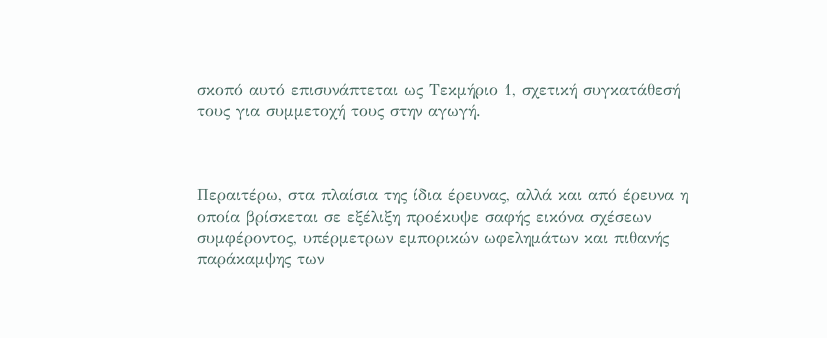σκοπό αυτό επισυνάπτεται ως Τεκμήριο 1, σχετική συγκατάθεσή τους για συμμετοχή τους στην αγωγή.



Περαιτέρω, στα πλαίσια της ίδια έρευνας, αλλά και από έρευνα η οποία βρίσκεται σε εξέλιξη προέκυψε σαφής εικόνα σχέσεων συμφέροντος, υπέρμετρων εμπορικών ωφελημάτων και πιθανής παράκαμψης των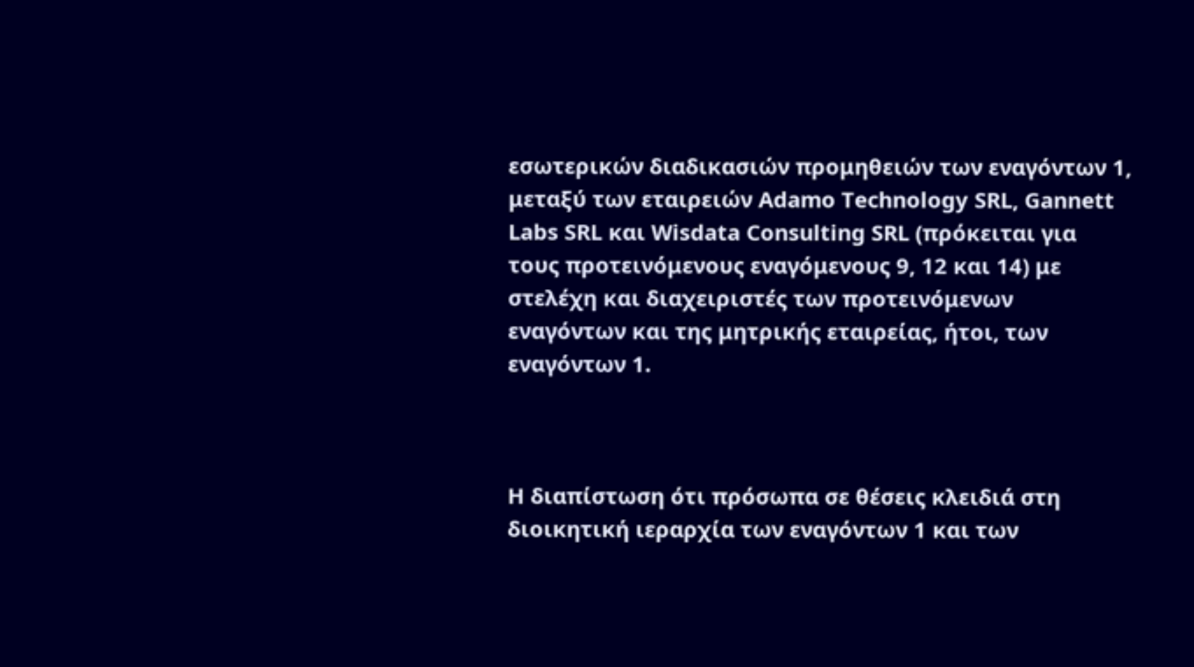εσωτερικών διαδικασιών προμηθειών των εναγόντων 1, μεταξύ των εταιρειών Adamo Technology SRL, Gannett Labs SRL και Wisdata Consulting SRL (πρόκειται για τους προτεινόμενους εναγόμενους 9, 12 και 14) με στελέχη και διαχειριστές των προτεινόμενων εναγόντων και της μητρικής εταιρείας, ήτοι, των εναγόντων 1.



Η διαπίστωση ότι πρόσωπα σε θέσεις κλειδιά στη διοικητική ιεραρχία των εναγόντων 1 και των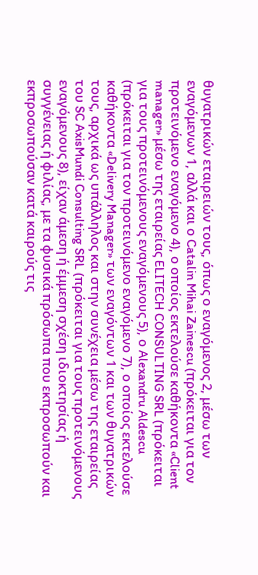θυγατρικών εταιρειών τους, όπως ο εναγόμενος 2, μέσω των εναγόμενων 1, αλλά και ο Catalin Mihai Zainescu (πρόκειται για τον προτεινόμενο εναγόμενο 4), ο οποίος εκτελούσε καθήκοντα «Client manager» μέσω της εταιρείας ELITECH CONSULTING SRL (πρόκειται για τους προτεινόμενους εναγόμενους 5), ο Alexandru Aldescu (πρόκειται για τον προτεινόμενο εναγόμενο 7), ο οποίος εκτελούσε καθήκοντα «Delivery Manager» των εναγόντων 1 και των θυγατρικών τους, αρχικά ως υπάλληλος και στην συνέχεια μέσω της εταιρείας του SC AxisMundi Consulting SRL (πρόκειται για τους προτεινόμενους εναγόμενους 8), είχαν άμεση ή έμμεση σχέση ιδιοκτησίας ή συγγένειας ή φιλίας, με τα φυσικά πρόσωπα που εκπροσωπούν και εκπροσωπούσαν κατά καιρούς τις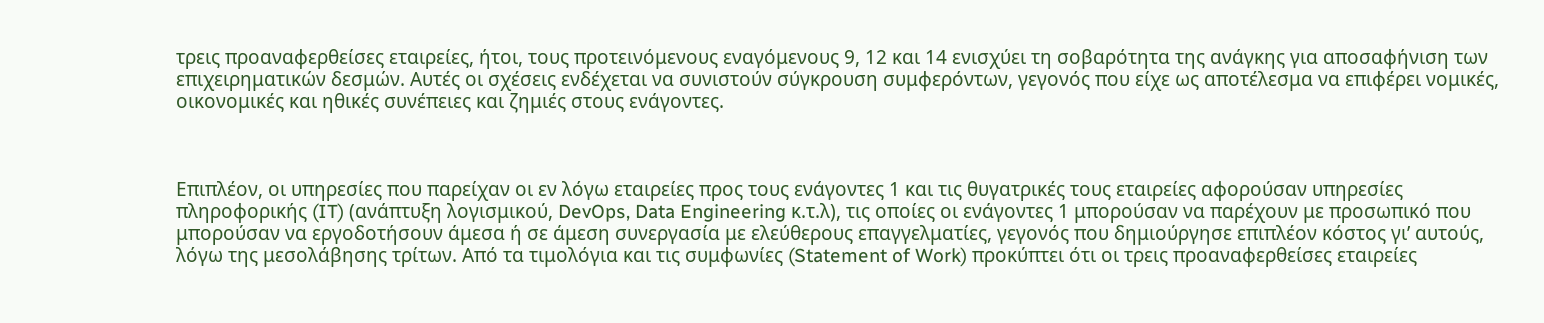τρεις προαναφερθείσες εταιρείες, ήτοι, τους προτεινόμενους εναγόμενους 9, 12 και 14 ενισχύει τη σοβαρότητα της ανάγκης για αποσαφήνιση των επιχειρηματικών δεσμών. Αυτές οι σχέσεις ενδέχεται να συνιστούν σύγκρουση συμφερόντων, γεγονός που είχε ως αποτέλεσμα να επιφέρει νομικές, οικονομικές και ηθικές συνέπειες και ζημιές στους ενάγοντες.



Επιπλέον, οι υπηρεσίες που παρείχαν οι εν λόγω εταιρείες προς τους ενάγοντες 1 και τις θυγατρικές τους εταιρείες αφορούσαν υπηρεσίες πληροφορικής (IT) (ανάπτυξη λογισμικού, DevOps, Data Engineering κ.τ.λ), τις οποίες οι ενάγοντες 1 μπορούσαν να παρέχουν με προσωπικό που μπορούσαν να εργοδοτήσουν άμεσα ή σε άμεση συνεργασία με ελεύθερους επαγγελματίες, γεγονός που δημιούργησε επιπλέον κόστος γι’ αυτούς, λόγω της μεσολάβησης τρίτων. Από τα τιμολόγια και τις συμφωνίες (Statement of Work) προκύπτει ότι οι τρεις προαναφερθείσες εταιρείες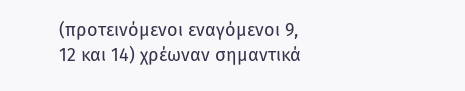(προτεινόμενοι εναγόμενοι 9, 12 και 14) χρέωναν σημαντικά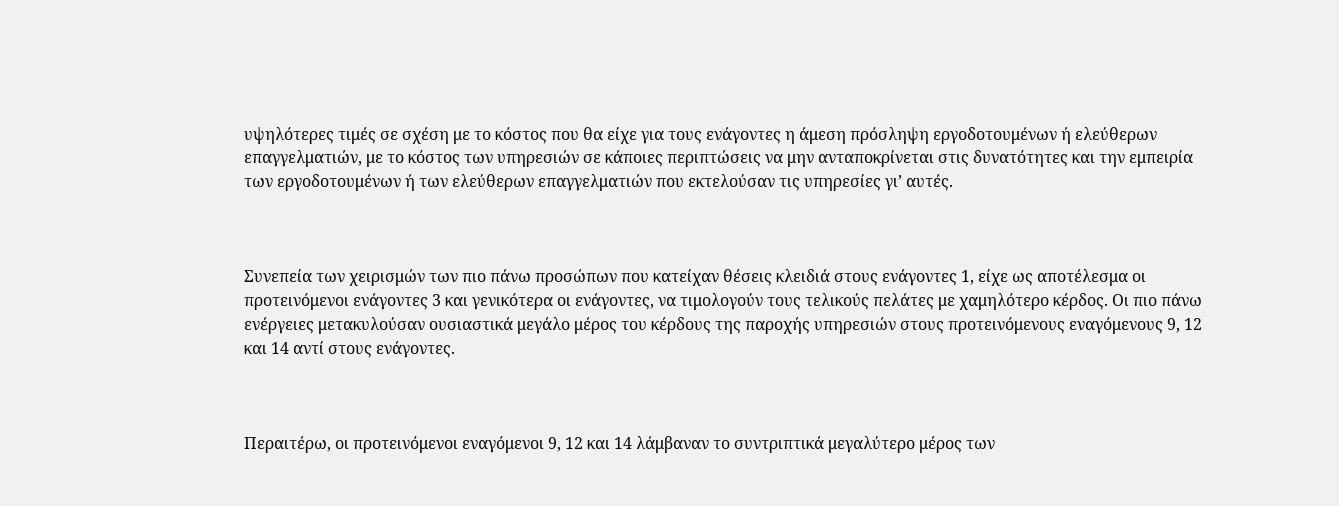υψηλότερες τιμές σε σχέση με το κόστος που θα είχε για τους ενάγοντες η άμεση πρόσληψη εργοδοτουμένων ή ελεύθερων επαγγελματιών, με το κόστος των υπηρεσιών σε κάποιες περιπτώσεις να μην ανταποκρίνεται στις δυνατότητες και την εμπειρία των εργοδοτουμένων ή των ελεύθερων επαγγελματιών που εκτελούσαν τις υπηρεσίες γι’ αυτές.



Συνεπεία των χειρισμών των πιο πάνω προσώπων που κατείχαν θέσεις κλειδιά στους ενάγοντες 1, είχε ως αποτέλεσμα οι προτεινόμενοι ενάγοντες 3 και γενικότερα οι ενάγοντες, να τιμολογούν τους τελικούς πελάτες με χαμηλότερο κέρδος. Οι πιο πάνω ενέργειες μετακυλούσαν ουσιαστικά μεγάλο μέρος του κέρδους της παροχής υπηρεσιών στους προτεινόμενους εναγόμενους 9, 12 και 14 αντί στους ενάγοντες.



Περαιτέρω, οι προτεινόμενοι εναγόμενοι 9, 12 και 14 λάμβαναν το συντριπτικά μεγαλύτερο μέρος των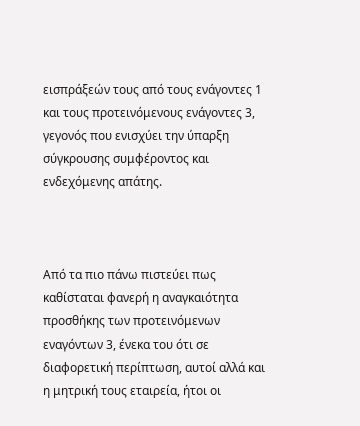εισπράξεών τους από τους ενάγοντες 1 και τους προτεινόμενους ενάγοντες 3, γεγονός που ενισχύει την ύπαρξη σύγκρουσης συμφέροντος και ενδεχόμενης απάτης.



Από τα πιο πάνω πιστεύει πως καθίσταται φανερή η αναγκαιότητα προσθήκης των προτεινόμενων εναγόντων 3, ένεκα του ότι σε διαφορετική περίπτωση, αυτοί αλλά και η μητρική τους εταιρεία, ήτοι οι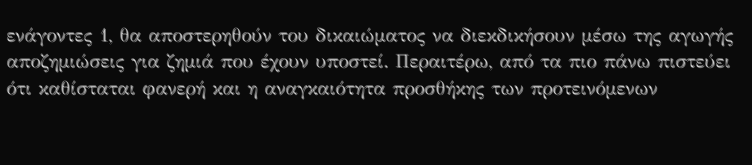ενάγοντες 1, θα αποστερηθούν του δικαιώματος να διεκδικήσουν μέσω της αγωγής αποζημιώσεις για ζημιά που έχουν υποστεί. Περαιτέρω, από τα πιο πάνω πιστεύει ότι καθίσταται φανερή και η αναγκαιότητα προσθήκης των προτεινόμενων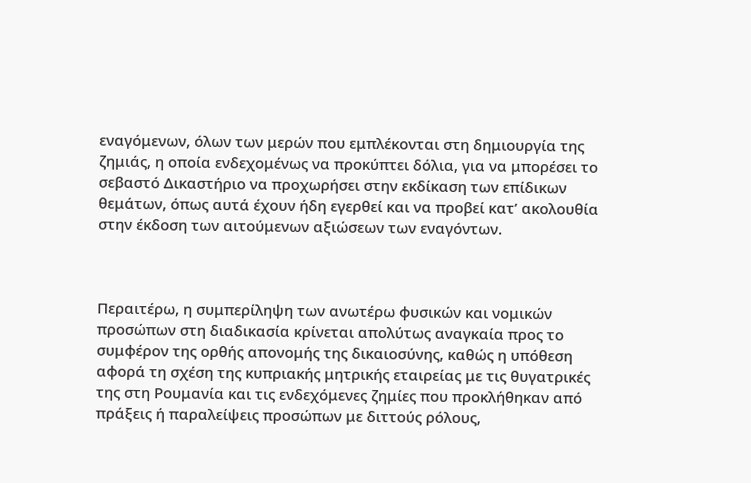εναγόμενων, όλων των μερών που εμπλέκονται στη δημιουργία της ζημιάς, η οποία ενδεχομένως να προκύπτει δόλια, για να μπορέσει το σεβαστό Δικαστήριο να προχωρήσει στην εκδίκαση των επίδικων θεμάτων, όπως αυτά έχουν ήδη εγερθεί και να προβεί κατ’ ακολουθία στην έκδοση των αιτούμενων αξιώσεων των εναγόντων.



Περαιτέρω, η συμπερίληψη των ανωτέρω φυσικών και νομικών προσώπων στη διαδικασία κρίνεται απολύτως αναγκαία προς το συμφέρον της ορθής απονομής της δικαιοσύνης, καθώς η υπόθεση αφορά τη σχέση της κυπριακής μητρικής εταιρείας με τις θυγατρικές της στη Ρουμανία και τις ενδεχόμενες ζημίες που προκλήθηκαν από πράξεις ή παραλείψεις προσώπων με διττούς ρόλους,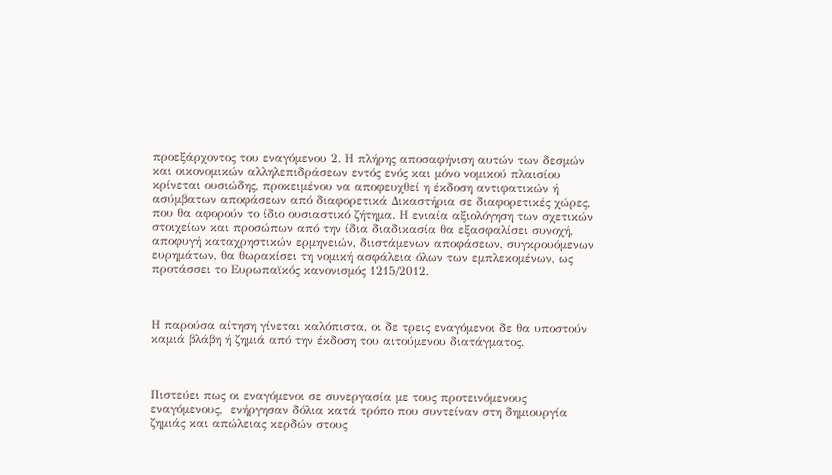προεξάρχοντος του εναγόμενου 2. Η πλήρης αποσαφήνιση αυτών των δεσμών και οικονομικών αλληλεπιδράσεων εντός ενός και μόνο νομικού πλαισίου κρίνεται ουσιώδης, προκειμένου να αποφευχθεί η έκδοση αντιφατικών ή ασύμβατων αποφάσεων από διαφορετικά Δικαστήρια σε διαφορετικές χώρες, που θα αφορούν το ίδιο ουσιαστικό ζήτημα. Η ενιαία αξιολόγηση των σχετικών στοιχείων και προσώπων από την ίδια διαδικασία θα εξασφαλίσει συνοχή, αποφυγή καταχρηστικών ερμηνειών, διιστάμενων αποφάσεων, συγκρουόμενων ευρημάτων, θα θωρακίσει τη νομική ασφάλεια όλων των εμπλεκομένων, ως προτάσσει το Ευρωπαϊκός κανονισμός 1215/2012.



Η παρούσα αίτηση γίνεται καλόπιστα, οι δε τρεις εναγόμενοι δε θα υποστούν καμιά βλάβη ή ζημιά από την έκδοση του αιτούμενου διατάγματος.



Πιστεύει πως οι εναγόμενοι σε συνεργασία με τους προτεινόμενους εναγόμενους,  ενήργησαν δόλια κατά τρόπο που συντείναν στη δημιουργία ζημιάς και απώλειας κερδών στους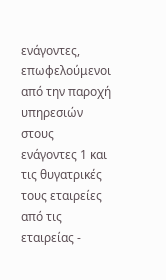ενάγοντες, επωφελούμενοι από την παροχή υπηρεσιών στους ενάγοντες 1 και τις θυγατρικές τους εταιρείες από τις εταιρείας -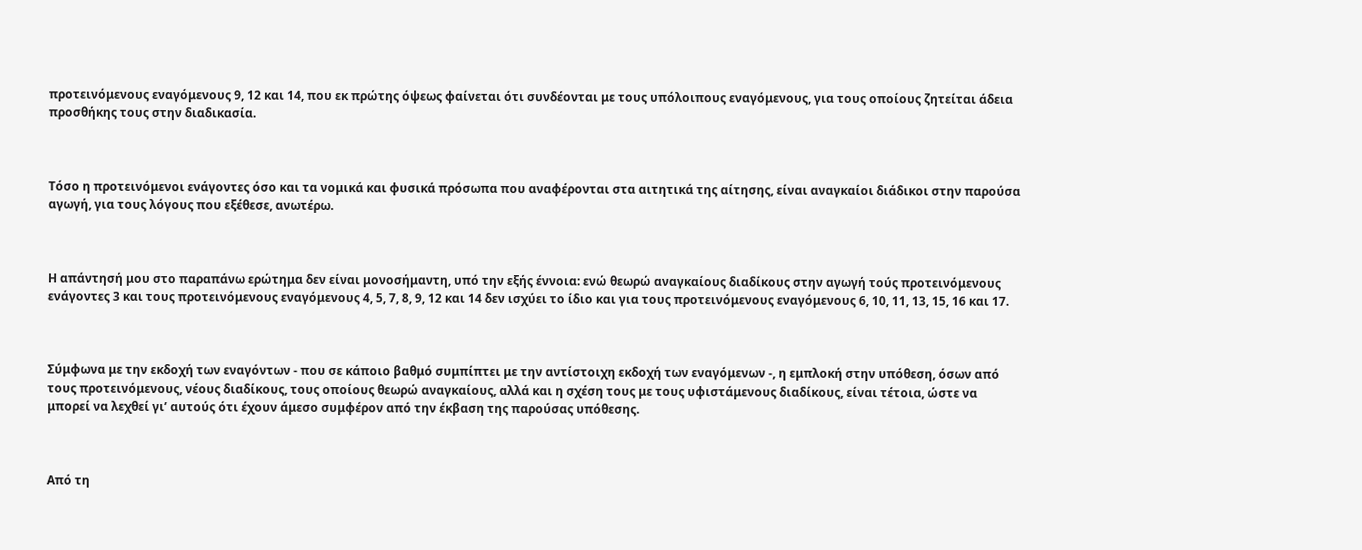προτεινόμενους εναγόμενους 9, 12 και 14, που εκ πρώτης όψεως φαίνεται ότι συνδέονται με τους υπόλοιπους εναγόμενους, για τους οποίους ζητείται άδεια προσθήκης τους στην διαδικασία.



Τόσο η προτεινόμενοι ενάγοντες όσο και τα νομικά και φυσικά πρόσωπα που αναφέρονται στα αιτητικά της αίτησης, είναι αναγκαίοι διάδικοι στην παρούσα αγωγή, για τους λόγους που εξέθεσε, ανωτέρω.



Η απάντησή μου στο παραπάνω ερώτημα δεν είναι μονοσήμαντη, υπό την εξής έννοια: ενώ θεωρώ αναγκαίους διαδίκους στην αγωγή τούς προτεινόμενους ενάγοντες 3 και τους προτεινόμενους εναγόμενους 4, 5, 7, 8, 9, 12 και 14 δεν ισχύει το ίδιο και για τους προτεινόμενους εναγόμενους 6, 10, 11, 13, 15, 16 και 17.



Σύμφωνα με την εκδοχή των εναγόντων - που σε κάποιο βαθμό συμπίπτει με την αντίστοιχη εκδοχή των εναγόμενων -, η εμπλοκή στην υπόθεση, όσων από τους προτεινόμενους, νέους διαδίκους, τους οποίους θεωρώ αναγκαίους, αλλά και η σχέση τους με τους υφιστάμενους διαδίκους, είναι τέτοια, ώστε να μπορεί να λεχθεί γι’ αυτούς ότι έχουν άμεσο συμφέρον από την έκβαση της παρούσας υπόθεσης.



Από τη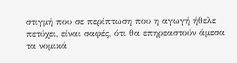στιγμή που σε περίπτωση που η αγωγή ήθελε πετύχει, είναι σαφές, ότι θα επηρεαστούν άμεσα τα νομικά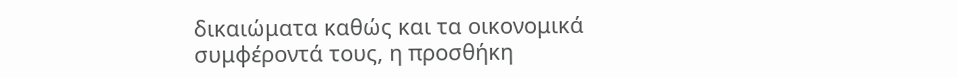δικαιώματα καθώς και τα οικονομικά συμφέροντά τους, η προσθήκη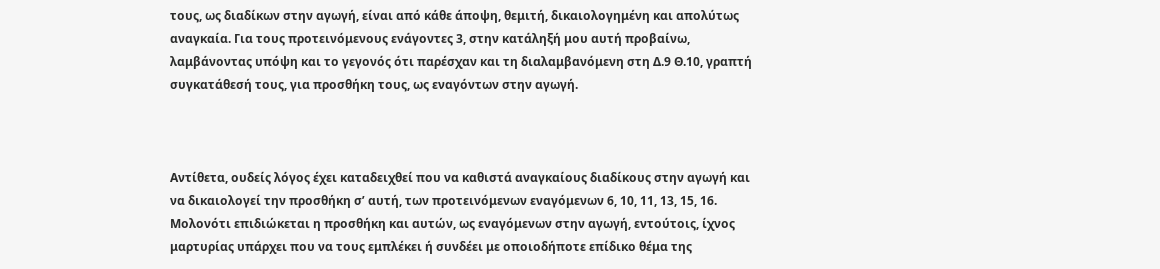τους, ως διαδίκων στην αγωγή, είναι από κάθε άποψη, θεμιτή, δικαιολογημένη και απολύτως αναγκαία. Για τους προτεινόμενους ενάγοντες 3, στην κατάληξή μου αυτή προβαίνω, λαμβάνοντας υπόψη και το γεγονός ότι παρέσχαν και τη διαλαμβανόμενη στη Δ.9 Θ.10, γραπτή συγκατάθεσή τους, για προσθήκη τους, ως εναγόντων στην αγωγή.



Αντίθετα, ουδείς λόγος έχει καταδειχθεί που να καθιστά αναγκαίους διαδίκους στην αγωγή και να δικαιολογεί την προσθήκη σ’ αυτή, των προτεινόμενων εναγόμενων 6, 10, 11, 13, 15, 16. Μολονότι επιδιώκεται η προσθήκη και αυτών, ως εναγόμενων στην αγωγή, εντούτοις, ίχνος μαρτυρίας υπάρχει που να τους εμπλέκει ή συνδέει με οποιοδήποτε επίδικο θέμα της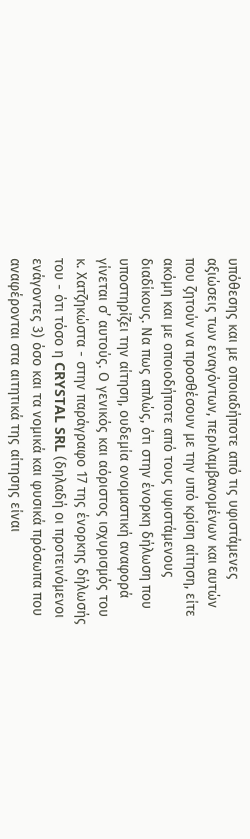υπόθεσης και με οποιαδήποτε από τις υφιστάμενες αξιώσεις των εναγόντων, περιλαμβανομένων και αυτών που ζητούν να προσθέσουν με την υπό κρίση αίτηση, είτε ακόμη και με οποιοδήποτε από τους υφιστάμενους διαδίκους. Να πως απλώς, ότι στην ένορκη δήλωση που υποστηρίζει την αίτηση, ουδεμία ονομαστική αναφορά γίνεται σ’ αυτούς. Ο γενικός και αόριστος ισχυρισμός του κ. Χατζηκώστα - στην παράγραφο 17 της ένορκης δήλωσής του - ότι τόσο η CRYSTAL SRL (δηλαδή οι προτεινόμενοι ενάγοντες 3) όσο και τα νομικά και φυσικά πρόσωπα που αναφέρονται στα αιτητικά της αίτησης είναι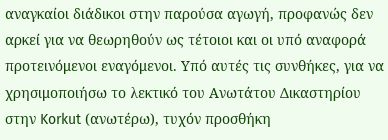αναγκαίοι διάδικοι στην παρούσα αγωγή, προφανώς δεν αρκεί για να θεωρηθούν ως τέτοιοι και οι υπό αναφορά προτεινόμενοι εναγόμενοι. Υπό αυτές τις συνθήκες, για να χρησιμοποιήσω το λεκτικό του Ανωτάτου Δικαστηρίου στην Korkut (ανωτέρω), τυχόν προσθήκη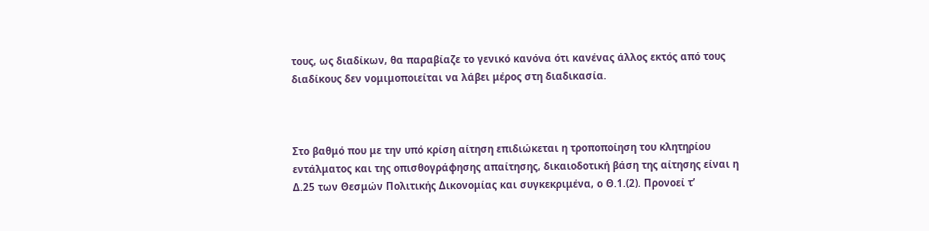τους, ως διαδίκων, θα παραβίαζε το γενικό κανόνα ότι κανένας άλλος εκτός από τους διαδίκους δεν νομιμοποιείται να λάβει μέρος στη διαδικασία.



Στο βαθμό που με την υπό κρίση αίτηση επιδιώκεται η τροποποίηση του κλητηρίου εντάλματος και της οπισθογράφησης απαίτησης, δικαιοδοτική βάση της αίτησης είναι η Δ.25 των Θεσμών Πολιτικής Δικονομίας και συγκεκριμένα, ο Θ.1.(2). Προνοεί τ’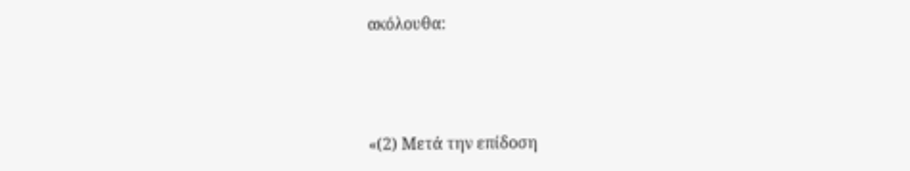ακόλουθα:



«(2) Μετά την επίδοση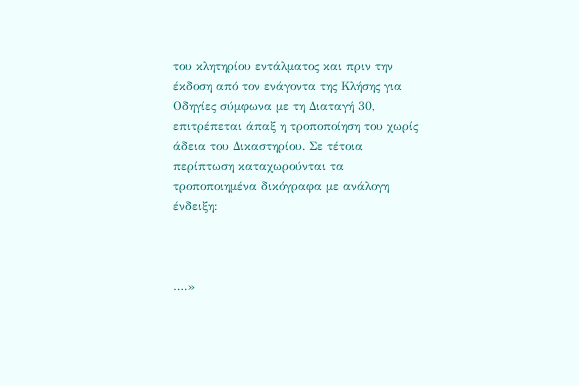του κλητηρίου εντάλματος και πριν την έκδοση από τον ενάγοντα της Κλήσης για Οδηγίες σύμφωνα με τη Διαταγή 30, επιτρέπεται άπαξ η τροποποίηση του χωρίς άδεια του Δικαστηρίου. Σε τέτοια περίπτωση καταχωρούνται τα τροποποιημένα δικόγραφα με ανάλογη ένδειξη:



….»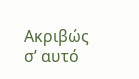Ακριβώς σ’ αυτό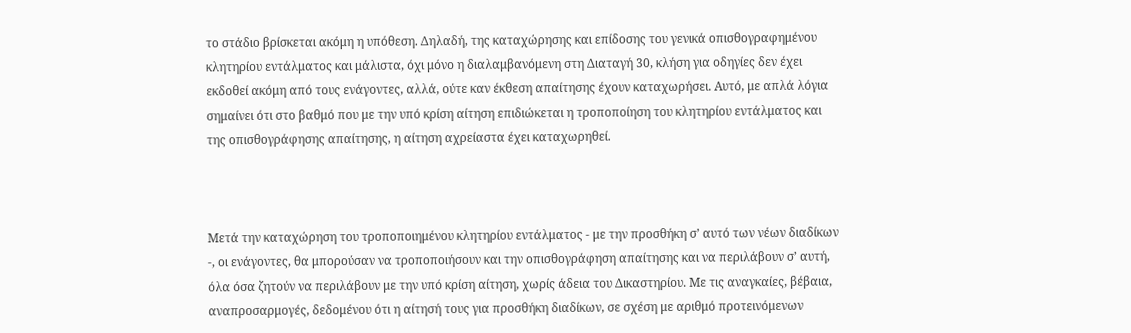το στάδιο βρίσκεται ακόμη η υπόθεση. Δηλαδή, της καταχώρησης και επίδοσης του γενικά οπισθογραφημένου κλητηρίου εντάλματος και μάλιστα, όχι μόνο η διαλαμβανόμενη στη Διαταγή 30, κλήση για οδηγίες δεν έχει εκδοθεί ακόμη από τους ενάγοντες, αλλά, ούτε καν έκθεση απαίτησης έχουν καταχωρήσει. Αυτό, με απλά λόγια σημαίνει ότι στο βαθμό που με την υπό κρίση αίτηση επιδιώκεται η τροποποίηση του κλητηρίου εντάλματος και της οπισθογράφησης απαίτησης, η αίτηση αχρείαστα έχει καταχωρηθεί.



Μετά την καταχώρηση του τροποποιημένου κλητηρίου εντάλματος - με την προσθήκη σ’ αυτό των νέων διαδίκων -, οι ενάγοντες, θα μπορούσαν να τροποποιήσουν και την οπισθογράφηση απαίτησης και να περιλάβουν σ’ αυτή, όλα όσα ζητούν να περιλάβουν με την υπό κρίση αίτηση, χωρίς άδεια του Δικαστηρίου. Με τις αναγκαίες, βέβαια, αναπροσαρμογές, δεδομένου ότι η αίτησή τους για προσθήκη διαδίκων, σε σχέση με αριθμό προτεινόμενων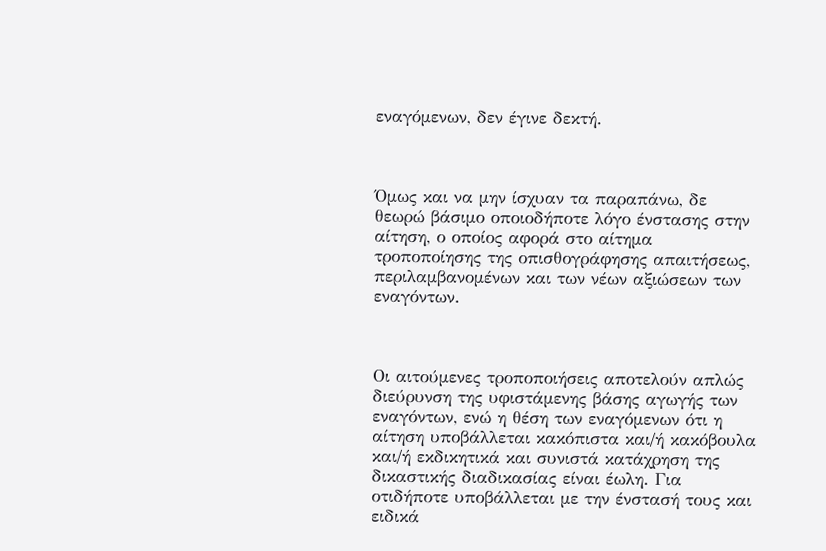εναγόμενων, δεν έγινε δεκτή.



Όμως και να μην ίσχυαν τα παραπάνω, δε θεωρώ βάσιμο οποιοδήποτε λόγο ένστασης στην αίτηση, ο οποίος αφορά στο αίτημα τροποποίησης της οπισθογράφησης απαιτήσεως, περιλαμβανομένων και των νέων αξιώσεων των εναγόντων.



Οι αιτούμενες τροποποιήσεις αποτελούν απλώς διεύρυνση της υφιστάμενης βάσης αγωγής των εναγόντων, ενώ η θέση των εναγόμενων ότι η αίτηση υποβάλλεται κακόπιστα και/ή κακόβουλα και/ή εκδικητικά και συνιστά κατάχρηση της δικαστικής διαδικασίας είναι έωλη. Για οτιδήποτε υποβάλλεται με την ένστασή τους και ειδικά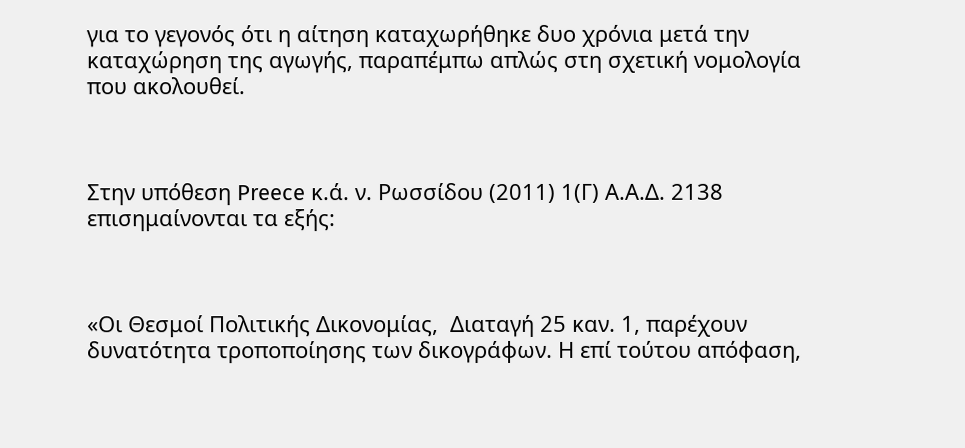για το γεγονός ότι η αίτηση καταχωρήθηκε δυο χρόνια μετά την καταχώρηση της αγωγής, παραπέμπω απλώς στη σχετική νομολογία που ακολουθεί.



Στην υπόθεση Preece κ.ά. ν. Ρωσσίδου (2011) 1(Γ) Α.Α.Δ. 2138 επισημαίνονται τα εξής:



«Οι Θεσμοί Πολιτικής Δικονομίας,  Διαταγή 25 καν. 1, παρέχουν  δυνατότητα τροποποίησης των δικογράφων. Η επί τούτου απόφαση,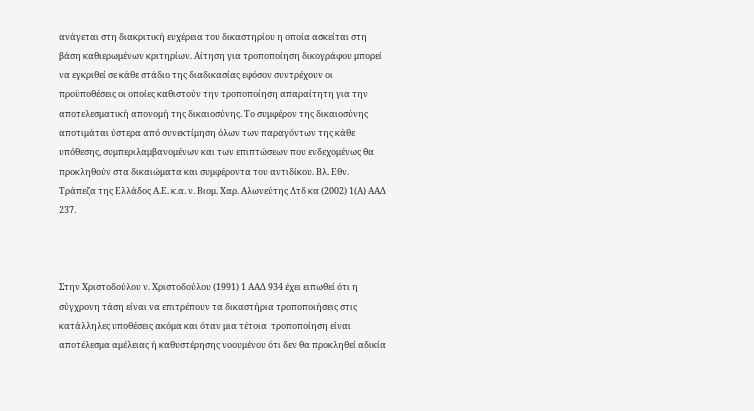ανάγεται στη διακριτική ευχέρεια του δικαστηρίου η οποία ασκείται στη βάση καθιερωμένων κριτηρίων. Αίτηση για τροποποίηση δικογράφου μπορεί να εγκριθεί σε κάθε στάδιο της διαδικασίας εφόσον συντρέχουν οι προϋποθέσεις οι οποίες καθιστούν την τροποποίηση απαραίτητη για την αποτελεσματική απονομή της δικαιοσύνης. Το συμφέρον της δικαιοσύνης αποτιμάται ύστερα από συνεκτίμηση όλων των παραγόντων της κάθε υπόθεσης, συμπεριλαμβανομένων και των επιπτώσεων που ενδεχομένως θα προκληθούν στα δικαιώματα και συμφέροντα του αντιδίκου. Βλ. Εθν. Τράπεζα της Ελλάδος Α.Ε. κ.α. ν. Βιομ. Χαρ. Αλωνεύτης Λτδ κα (2002) 1(Α) ΑΑΔ 237.



Στην Χριστοδούλου ν. Χριστοδούλου (1991) 1 ΑΑΔ 934 έχει ειπωθεί ότι η σύγχρονη τάση είναι να επιτρέπουν τα δικαστήρια τροποποιήσεις στις κατάλληλες υποθέσεις ακόμα και όταν μια τέτοια  τροποποίηση είναι αποτέλεσμα αμέλειας ή καθυστέρησης νοουμένου ότι δεν θα προκληθεί αδικία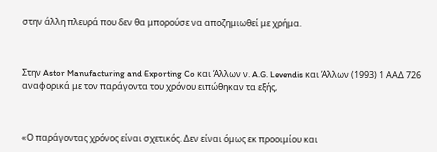στην άλλη πλευρά που δεν θα μπορούσε να αποζημιωθεί με χρήμα.



Στην Astor Manufacturing and Exporting Co και Άλλων ν. A.G. Levendis και Άλλων (1993) 1 ΑΑΔ 726  αναφορικά με τον παράγοντα του χρόνου ειπώθηκαν τα εξής,



«Ο παράγοντας χρόνος είναι σχετικός. Δεν είναι όμως εκ προοιμίου και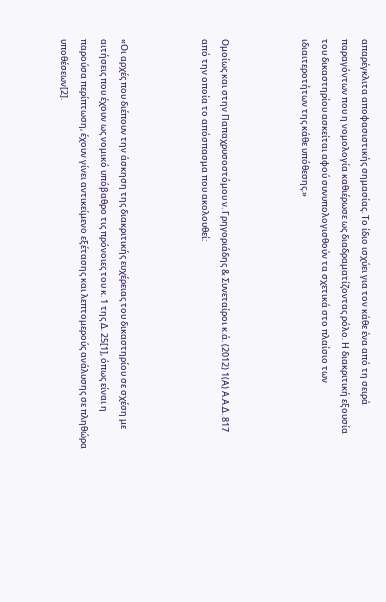απαρέγκλιτα αποφασιστικής σημασίας. Το ίδιο ισχύει για τον κάθε ένα από τη σειρά παραγόντων που η νομολογία καθιέρωσε ως διαδραματίζοντας ρόλο. Η διακριτική εξουσία του δικαστηρίου ασκείται αφού συνυπολογισθούν τα σχετικά στο πλαίσιο των ιδιαιτεροτήτων της κάθε υπόθεσης.»



Ομοίως και στην Παπαχρυσοστόμου ν. Γρηγοριάδης & Συνεταίροι κ.ά. (2012) 1(Α) Α.Α.Δ. 817 από την οποία το απόσπασμα που ακολουθεί:



«Οι αρχές που διέπουν την άσκηση της διακριτικής ευχέρειας του δικαστηρίου σε σχέση με αιτήσεις που έχουν ως νομικό υπόβαθρο τις πρόνοιες του κ. 1 της Δ. 25[1], όπως είναι η παρούσα περίπτωση, έχουν γίνει αντικείμενο εξέτασης και λεπτομερούς ανάλυσης σε πληθώρα υποθέσεων[2].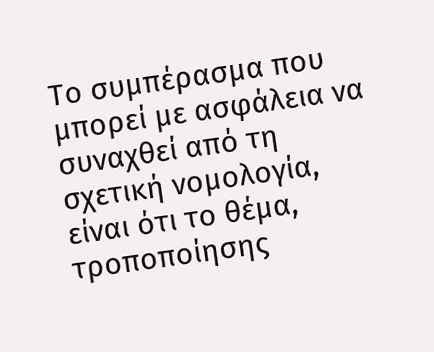Το συμπέρασμα που μπορεί με ασφάλεια να συναχθεί από τη σχετική νομολογία, είναι ότι το θέμα, τροποποίησης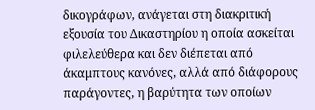δικογράφων, ανάγεται στη διακριτική εξουσία του Δικαστηρίου η οποία ασκείται φιλελεύθερα και δεν διέπεται από άκαμπτους κανόνες, αλλά από διάφορους παράγοντες, η βαρύτητα των οποίων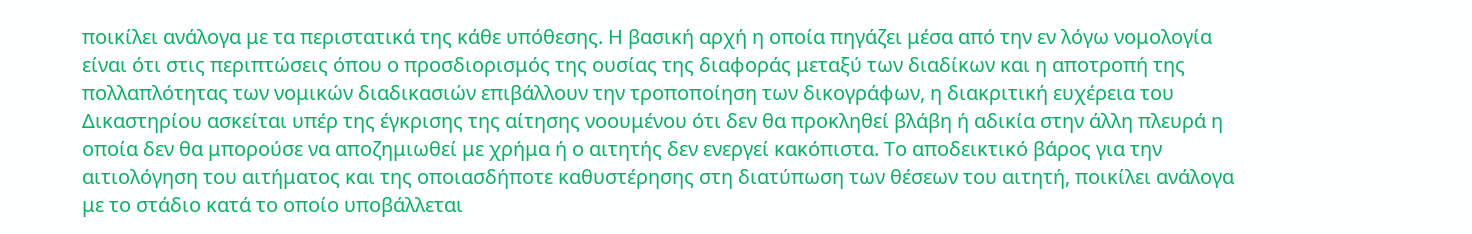ποικίλει ανάλογα με τα περιστατικά της κάθε υπόθεσης. Η βασική αρχή η οποία πηγάζει μέσα από την εν λόγω νομολογία είναι ότι στις περιπτώσεις όπου ο προσδιορισμός της ουσίας της διαφοράς μεταξύ των διαδίκων και η αποτροπή της πολλαπλότητας των νομικών διαδικασιών επιβάλλουν την τροποποίηση των δικογράφων, η διακριτική ευχέρεια του Δικαστηρίου ασκείται υπέρ της έγκρισης της αίτησης νοουμένου ότι δεν θα προκληθεί βλάβη ή αδικία στην άλλη πλευρά η οποία δεν θα μπορούσε να αποζημιωθεί με χρήμα ή ο αιτητής δεν ενεργεί κακόπιστα. Το αποδεικτικό βάρος για την αιτιολόγηση του αιτήματος και της οποιασδήποτε καθυστέρησης στη διατύπωση των θέσεων του αιτητή, ποικίλει ανάλογα με το στάδιο κατά το οποίο υποβάλλεται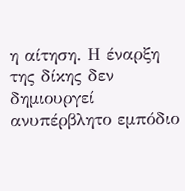η αίτηση. Η έναρξη της δίκης δεν δημιουργεί ανυπέρβλητο εμπόδιο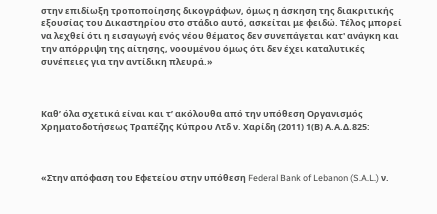στην επιδίωξη τροποποίησης δικογράφων, όμως η άσκηση της διακριτικής εξουσίας του Δικαστηρίου στο στάδιο αυτό, ασκείται με φειδώ. Τέλος μπορεί να λεχθεί ότι η εισαγωγή ενός νέου θέματος δεν συνεπάγεται κατ' ανάγκη και την απόρριψη της αίτησης, νοουμένου όμως ότι δεν έχει καταλυτικές συνέπειες για την αντίδικη πλευρά.»



Καθ’ όλα σχετικά είναι και τ’ ακόλουθα από την υπόθεση Οργανισμός Χρηματοδοτήσεως Τραπέζης Κύπρου Λτδ ν. Χαρίδη (2011) 1(Β) Α.Α.Δ.825:



«Στην απόφαση του Εφετείου στην υπόθεση Federal Bank of Lebanon (S.A.L.) ν.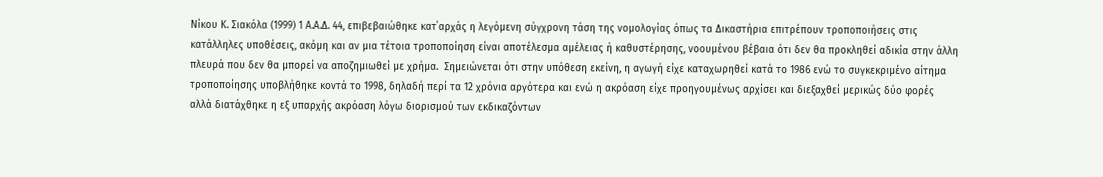Νίκου Κ. Σιακόλα (1999) 1 Α.Α.Δ. 44, επιβεβαιώθηκε κατ΄αρχάς η λεγόμενη σύγχρονη τάση της νομολογίας όπως τα Δικαστήρια επιτρέπουν τροποποιήσεις στις κατάλληλες υποθέσεις, ακόμη και αν μια τέτοια τροποποίηση είναι αποτέλεσμα αμέλειας ή καθυστέρησης, νοουμένου βέβαια ότι δεν θα προκληθεί αδικία στην άλλη πλευρά που δεν θα μπορεί να αποζημιωθεί με χρήμα.  Σημειώνεται ότι στην υπόθεση εκείνη, η αγωγή είχε καταχωρηθεί κατά το 1986 ενώ το συγκεκριμένο αίτημα τροποποίησης υποβλήθηκε κοντά το 1998, δηλαδή περί τα 12 χρόνια αργότερα και ενώ η ακρόαση είχε προηγουμένως αρχίσει και διεξαχθεί μερικώς δύο φορές αλλά διατάχθηκε η εξ υπαρχής ακρόαση λόγω διορισμού των εκδικαζόντων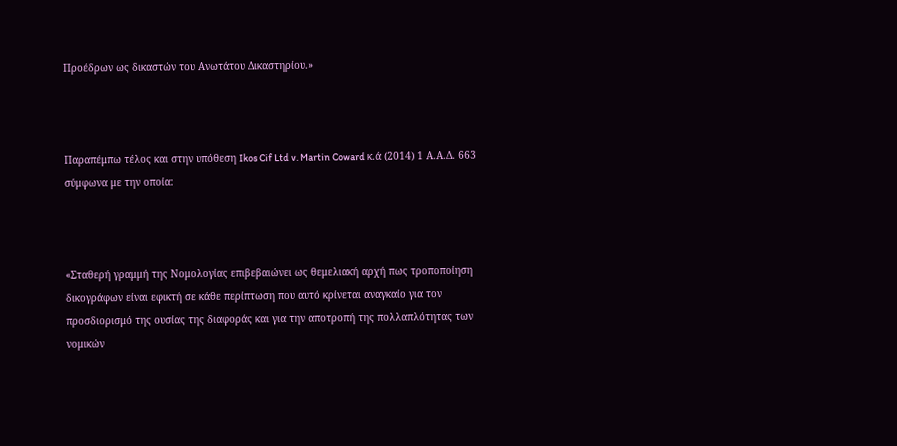Προέδρων ως δικαστών του Ανωτάτου Δικαστηρίου.»



Παραπέμπω τέλος και στην υπόθεση Ikos Cif Ltd v. Martin Coward κ.ά (2014) 1 Α.Α.Δ. 663 σύμφωνα με την οποία:



«Σταθερή γραμμή της Νομολογίας επιβεβαιώνει ως θεμελιακή αρχή πως τροποποίηση δικογράφων είναι εφικτή σε κάθε περίπτωση που αυτό κρίνεται αναγκαίο για τον προσδιορισμό της ουσίας της διαφοράς και για την αποτροπή της πολλαπλότητας των νομικών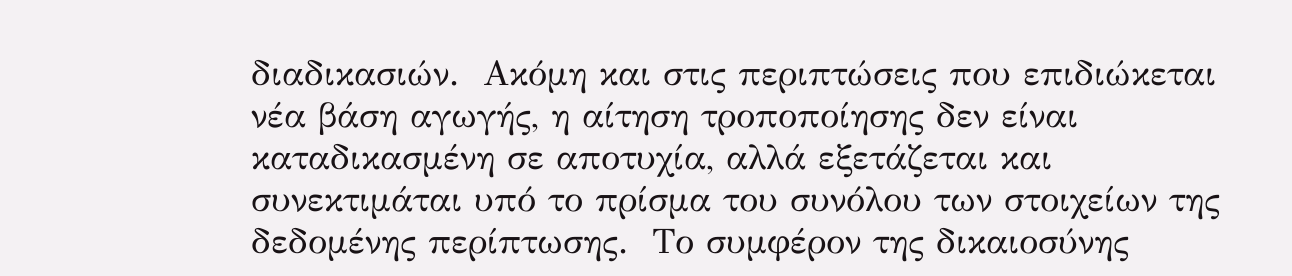διαδικασιών.  Ακόμη και στις περιπτώσεις που επιδιώκεται νέα βάση αγωγής, η αίτηση τροποποίησης δεν είναι καταδικασμένη σε αποτυχία, αλλά εξετάζεται και συνεκτιμάται υπό το πρίσμα του συνόλου των στοιχείων της δεδομένης περίπτωσης.  Το συμφέρον της δικαιοσύνης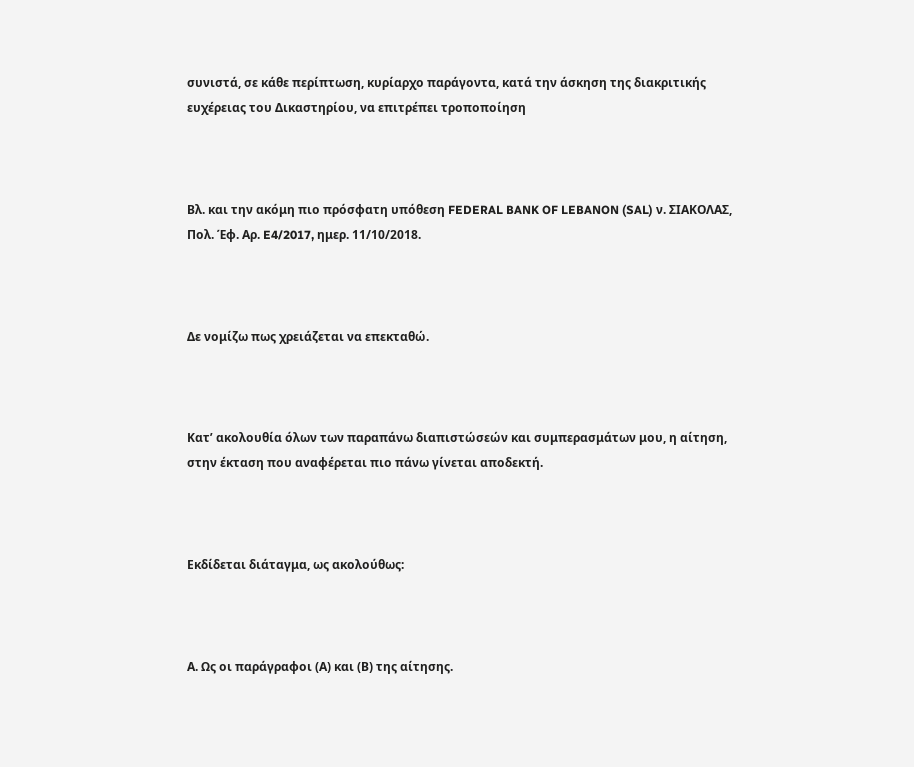συνιστά, σε κάθε περίπτωση, κυρίαρχο παράγοντα, κατά την άσκηση της διακριτικής ευχέρειας του Δικαστηρίου, να επιτρέπει τροποποίηση



Βλ. και την ακόμη πιο πρόσφατη υπόθεση FEDERAL BANK OF LEBANON (SAL) ν. ΣΙΑΚΟΛΑΣ, Πολ. Έφ. Αρ. E4/2017, ημερ. 11/10/2018.



Δε νομίζω πως χρειάζεται να επεκταθώ.



Κατ’ ακολουθία όλων των παραπάνω διαπιστώσεών και συμπερασμάτων μου, η αίτηση, στην έκταση που αναφέρεται πιο πάνω γίνεται αποδεκτή.



Εκδίδεται διάταγμα, ως ακολούθως:



Α. Ως οι παράγραφοι (Α) και (Β) της αίτησης.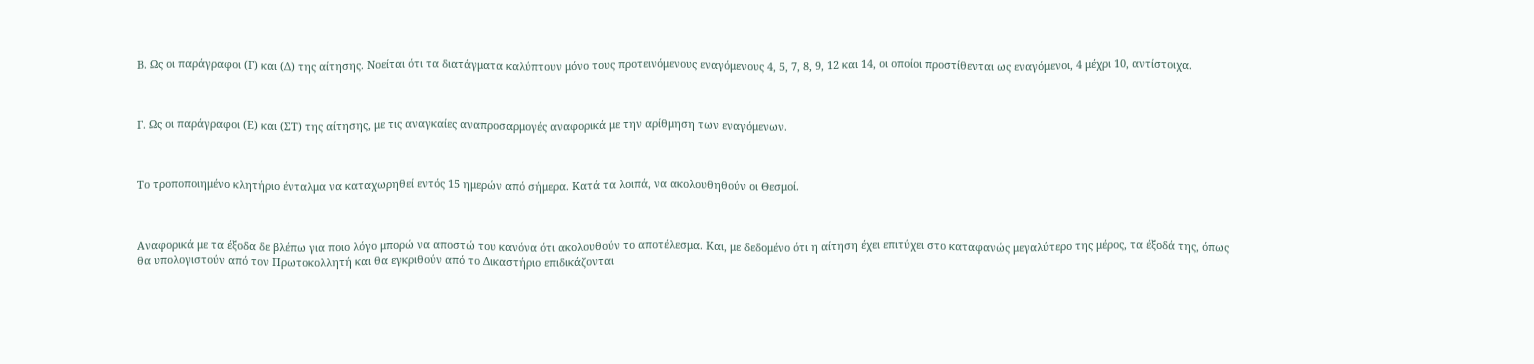Β. Ως οι παράγραφοι (Γ) και (Δ) της αίτησης. Νοείται ότι τα διατάγματα καλύπτουν μόνο τους προτεινόμενους εναγόμενους 4, 5, 7, 8, 9, 12 και 14, οι οποίοι προστίθενται ως εναγόμενοι, 4 μέχρι 10, αντίστοιχα.



Γ. Ως οι παράγραφοι (Ε) και (ΣΤ) της αίτησης, με τις αναγκαίες αναπροσαρμογές αναφορικά με την αρίθμηση των εναγόμενων.



Το τροποποιημένο κλητήριο ένταλμα να καταχωρηθεί εντός 15 ημερών από σήμερα. Κατά τα λοιπά, να ακολουθηθούν οι Θεσμοί.



Αναφορικά με τα έξοδα δε βλέπω για ποιο λόγο μπορώ να αποστώ του κανόνα ότι ακολουθούν το αποτέλεσμα. Και, με δεδομένο ότι η αίτηση έχει επιτύχει στο καταφανώς μεγαλύτερο της μέρος, τα έξοδά της, όπως θα υπολογιστούν από τον Πρωτοκολλητή και θα εγκριθούν από το Δικαστήριο επιδικάζονται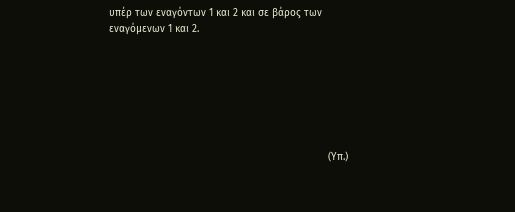υπέρ των εναγόντων 1 και 2 και σε βάρος των εναγόμενων 1 και 2.







                                                                         (Υπ.)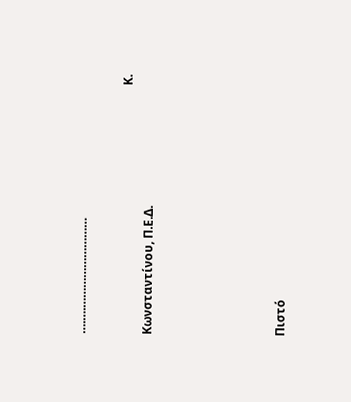….….………………………

                                                                                   Κ. Κωνσταντίνου, Π.Ε.Δ.





Πιστό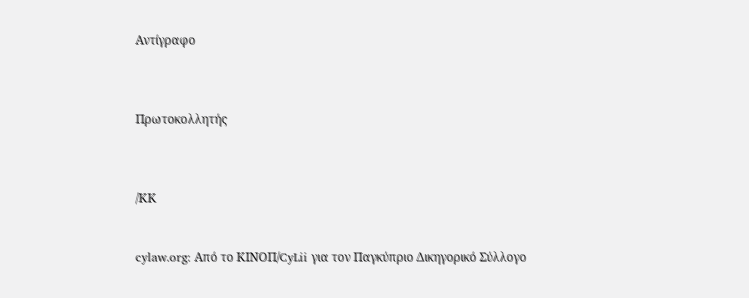Αντίγραφο



Πρωτοκολλητής



/ΚΚ


cylaw.org: Από το ΚΙΝOΠ/CyLii για τον Παγκύπριο Δικηγορικό Σύλλογο